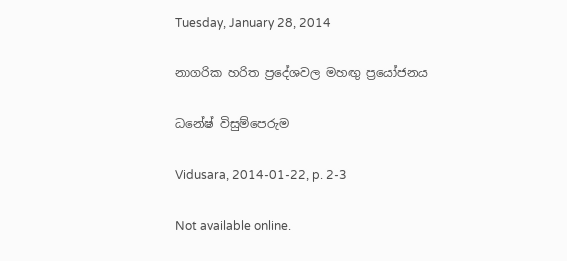Tuesday, January 28, 2014

නාගරික හරිත ප්‍රදේශවල මහඟු ප්‍රයෝජනය

ධනේෂ් විසුම්පෙරුම

Vidusara, 2014-01-22, p. 2-3

Not available online.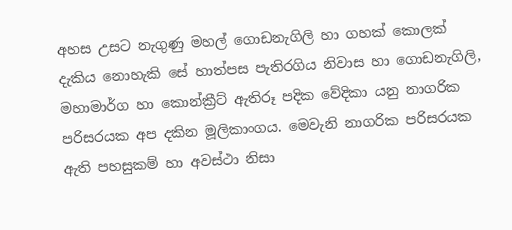අහස උසට නැගුණු මහල් ගොඩනැගිලි හා ගහක් කොලක් දැකිය නොහැකි සේ හාත්පස පැතිරගිය නිවාස හා ගොඩනැගිලි, මහාමාර්ග හා කොන්ක්‍රීට් ඇතිරූ පදික වේදිකා යනු නාගරික පරිසරයක අප දකින මූලිකාංගය. මෙවැනි නාගරික පරිසරයක ඇති පහසුකම් හා අවස්ථා නිසා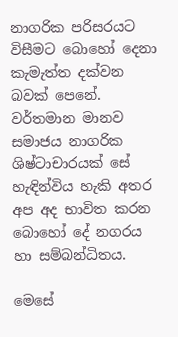නාගරික පරිසරයට විසීමට බොහෝ දෙනා කැමැත්ත දක්වන බවක් පෙනේ. වර්තමාන මානව සමාජය නාගරික ශිෂ්ටාචාරයක් සේ හැඳින්විය හැකි අතර අප අද භාවිත කරන බොහෝ දේ නගරය හා සම්බන්ධිතය.

මෙසේ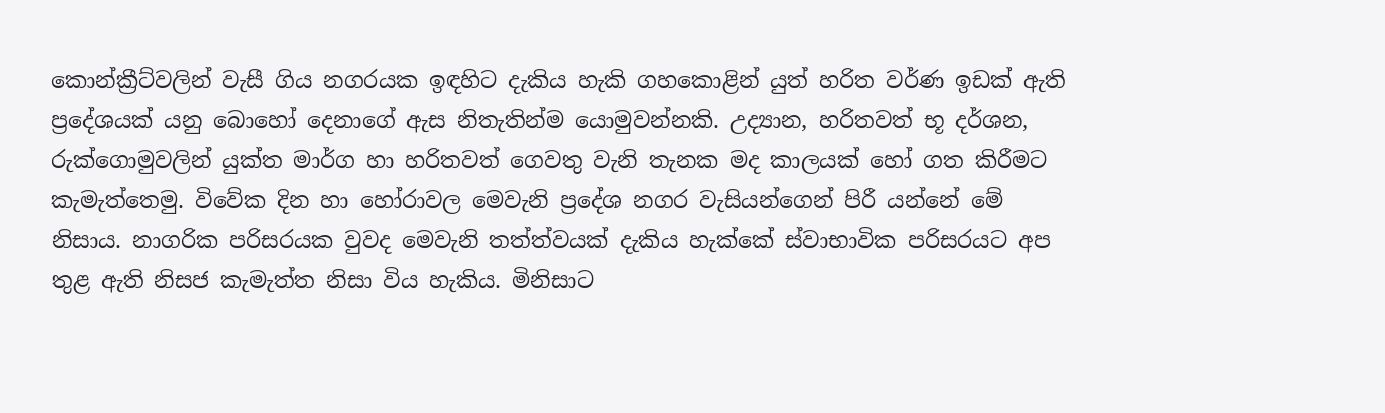කොන්ක්‍රීට්වලින් වැසී ගිය නගරයක ඉඳහිට දැකිය හැකි ගහකොළින් යුත් හරිත වර්ණ ඉඩක් ඇති ප්‍රදේශයක් යනු බොහෝ දෙනාගේ ඇස නිතැතින්ම යොමුවන්නකි. උද්‍යාන, හරිතවත් භූ දර්ශන, රුක්ගොමුවලින් යුක්ත මාර්ග හා හරිතවත් ගෙවතු වැනි තැනක මද කාලයක් හෝ ගත කිරීමට කැමැත්තෙමු. විවේක දින හා හෝරාවල මෙවැනි ප්‍රදේශ නගර වැසියන්ගෙන් පිරී යන්නේ මේ නිසාය. නාගරික පරිසරයක වුවද මෙවැනි තත්ත්වයක් දැකිය හැක්කේ ස්වාභාවික පරිසරයට අප තුළ ඇති නිසජ කැමැත්ත නිසා විය හැකිය. මිනිසාට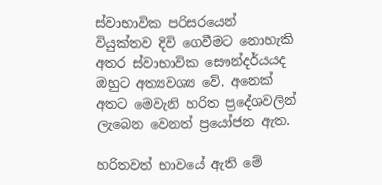ස්වාභාවික පරිසරයෙන් වියුක්තව දිවි ගෙවීමට නොහැකි අතර ස්වාභාවික සෞන්දර්යයද ඔහුට අත්‍යවශ්‍ය වේ. අනෙක් අතට මෙවැනි හරිත ප්‍රදේශවලින් ලැබෙන වෙනත් ප්‍රයෝජන ඇත.

හරිතවත් භාවයේ ඇති මේ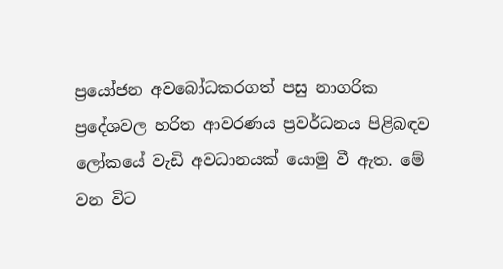ප්‍රයෝජන අවබෝධකරගත් පසු නාගරික ප්‍රදේශවල හරිත ආවරණය ප්‍රවර්ධනය පිළිබඳව ලෝකයේ වැඩි අවධානයක් යොමු වී ඇත. මේ වන විට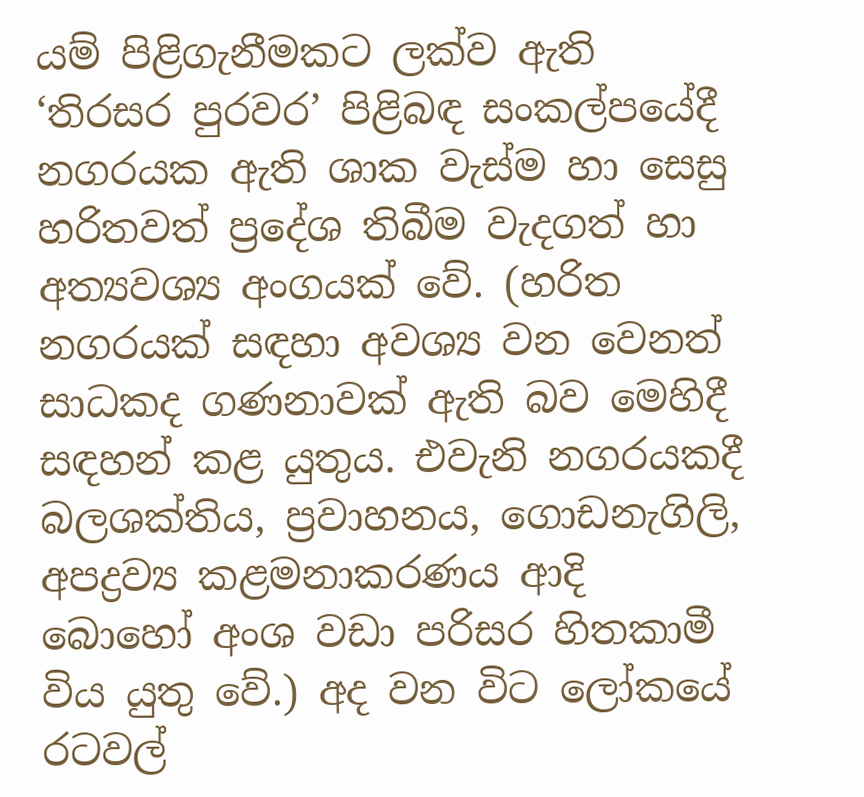යම් පිළිගැනීමකට ලක්ව ඇති ‘තිරසර පුරවර’ පිළිබඳ සංකල්පයේදී නගරයක ඇති ශාක වැස්ම හා සෙසු හරිතවත් ප්‍රදේශ තිබීම වැදගත් හා අත්‍යවශ්‍ය අංගයක් වේ. (හරිත නගරයක් සඳහා අවශ්‍ය වන වෙනත් සාධකද ගණනාවක් ඇති බව මෙහිදී සඳහන් කළ යුතුය. එවැනි නගරයකදී බලශක්තිය, ප්‍රවාහනය, ගොඩනැගිලි, අපද්‍රව්‍ය කළමනාකරණය ආදි බොහෝ අංශ වඩා පරිසර හිතකාමී විය යුතු වේ.) අද වන විට ලෝකයේ රටවල්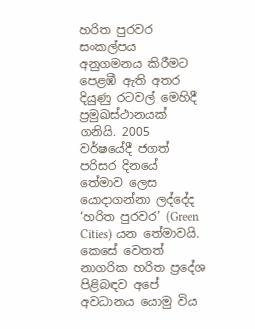හරිත පුරවර සංකල්පය අනුගමනය කිරීමට පෙළඹී ඇති අතර දියුණු රටවල් මෙහිදී ප්‍රමුඛස්ථානයක් ගනියි. 2005 වර්ෂයේදී ජගත් පරිසර දිනයේ තේමාව ලෙස යොදාගන්නා ලද්දේද ‘හරිත පුරවර’ (Green Cities) යන තේමාවයි.
කෙසේ වෙතත් නාගරික හරිත ප්‍රදේශ පිළිබඳව අපේ අවධානය යොමු විය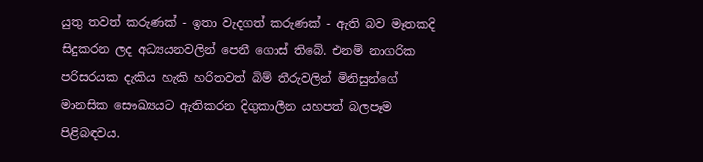යුතු තවත් කරුණක් - ඉතා වැදගත් කරුණක් - ඇති බව මෑතකදි සිදුකරන ලද අධ්‍යයනවලින් පෙනී ගොස් තිබේ. එනම් නාගරික පරිසරයක දැකිය හැකි හරිතවත් බිම් තීරුවලින් මිනිසුන්ගේ මානසික සෞඛ්‍යයට ඇතිකරන දිගුකාලීන යහපත් බලපෑම පිළිබඳවය.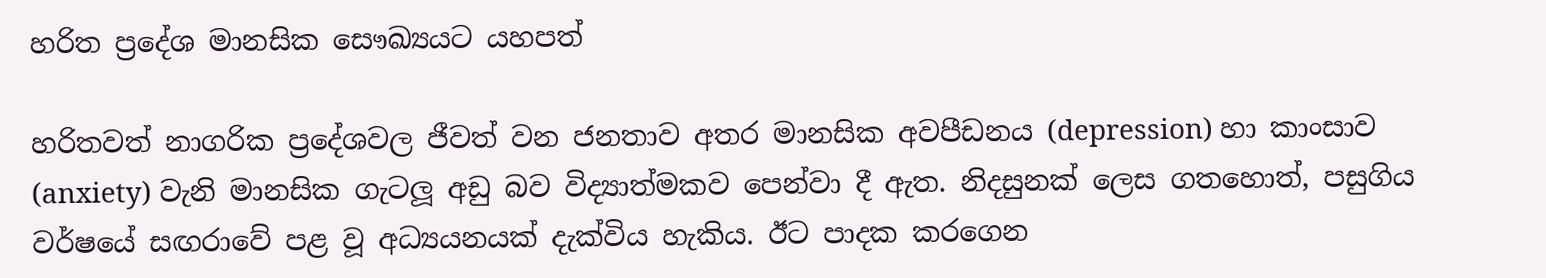හරිත ප්‍රදේශ මානසික සෞඛ්‍යයට යහපත්

හරිතවත් නාගරික ප්‍රදේශවල ජීවත් වන ජනතාව අතර මානසික අවපීඩනය (depression) හා කාංසාව (anxiety) වැනි මානසික ගැටලූ අඩු බව විද්‍යාත්මකව පෙන්වා දී ඇත. නිදසුනක් ලෙස ගතහොත්, පසුගිය වර්ෂයේ සඟරාවේ පළ වූ අධ්‍යයනයක් දැක්විය හැකිය. ඊට පාදක කරගෙන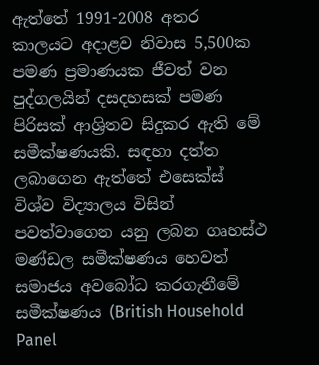ඇත්තේ 1991-2008 අතර කාලයට අදාළව නිවාස 5,500ක පමණ ප්‍රමාණයක ජීවත් වන පුද්ගලයින් දසදහසක් පමණ පිරිසක් ආශ්‍රිතව සිදුකර ඇති මේ සමීක්ෂණයකි. සඳහා දත්ත ලබාගෙන ඇත්තේ එසෙක්ස් විශ්ව විද්‍යාලය විසින් පවත්වාගෙන යනු ලබන ගෘහස්ථ මණ්ඩල සමීක්ෂණය හෙවත් සමාජය අවබෝධ කරගැනීමේ සමීක්ෂණය (British Household Panel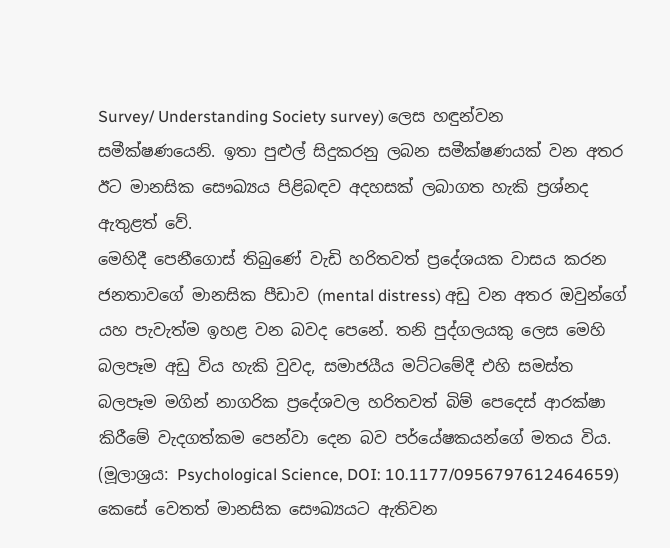Survey/ Understanding Society survey) ලෙස හඳුන්වන සමීක්ෂණයෙනි. ඉතා පුළුල් සිදුකරනු ලබන සමීක්ෂණයක් වන අතර ඊට මානසික සෞඛ්‍යය පිළිබඳව අදහසක් ලබාගත හැකි ප්‍රශ්නද ඇතුළත් වේ.
මෙහිදී පෙනීගොස් තිබුණේ වැඩි හරිතවත් ප්‍රදේශයක වාසය කරන ජනතාවගේ මානසික පීඩාව (mental distress) අඩු වන අතර ඔවුන්ගේ යහ පැවැත්ම ඉහළ වන බවද පෙනේ. තනි පුද්ගලයකු ලෙස මෙහි බලපෑම අඩු විය හැකි වුවද, සමාජයීය මට්ටමේදී එහි සමස්ත බලපෑම මගින් නාගරික ප්‍රදේශවල හරිතවත් බිම් පෙදෙස් ආරක්ෂා කිරීමේ වැදගත්කම පෙන්වා දෙන බව පර්යේෂකයන්ගේ මතය විය. (මූලාශ්‍රය: Psychological Science, DOI: 10.1177/0956797612464659)
කෙසේ වෙතත් මානසික සෞඛ්‍යයට ඇතිවන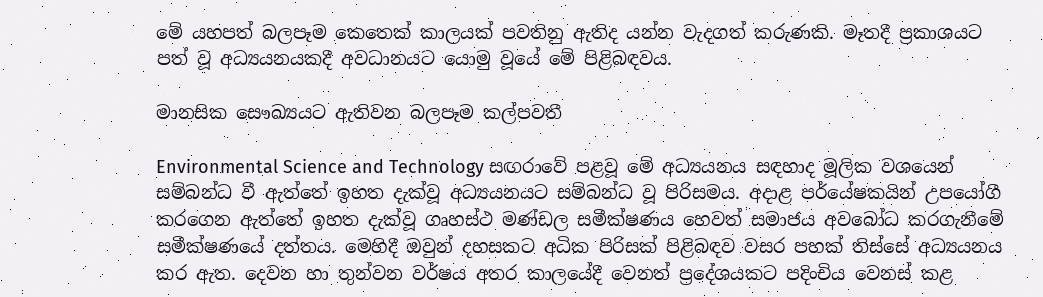මේ යහපත් බලපෑම කෙතෙක් කාලයක් පවතිනු ඇතිද යන්න වැදගත් කරුණකි. මෑතදී ප්‍රකාශයට පත් වූ අධ්‍යයනයකදී අවධානයට යොමු වූයේ මේ පිළිබඳවය.

මානසික සෞඛ්‍යයට ඇතිවන බලපෑම කල්පවතී

Environmental Science and Technology සඟරාවේ පළවූ මේ අධ්‍යයනය සඳහාද මූලික වශයෙන් සම්බන්ධ වී ඇත්තේ ඉහත දැක්වූ අධ්‍යයනයට සම්බන්ධ වූ පිරිසමය. අදාළ පර්යේෂකයින් උපයෝගී කරගෙන ඇත්තේ ඉහත දැක්වූ ගෘහස්ථ මණ්ඩල සමීක්ෂණය හෙවත් සමාජය අවබෝධ කරගැනීමේ සමීක්ෂණයේ දත්තය. මෙහිදී ඔවුන් දහසකට අධික පිරිසක් පිළිබඳව වසර පහක් තිස්සේ අධ්‍යයනය කර ඇත. දෙවන හා තුන්වන වර්ෂය අතර කාලයේදී වෙනත් ප්‍රදේශයකට පදිංචිය වෙනස් කළ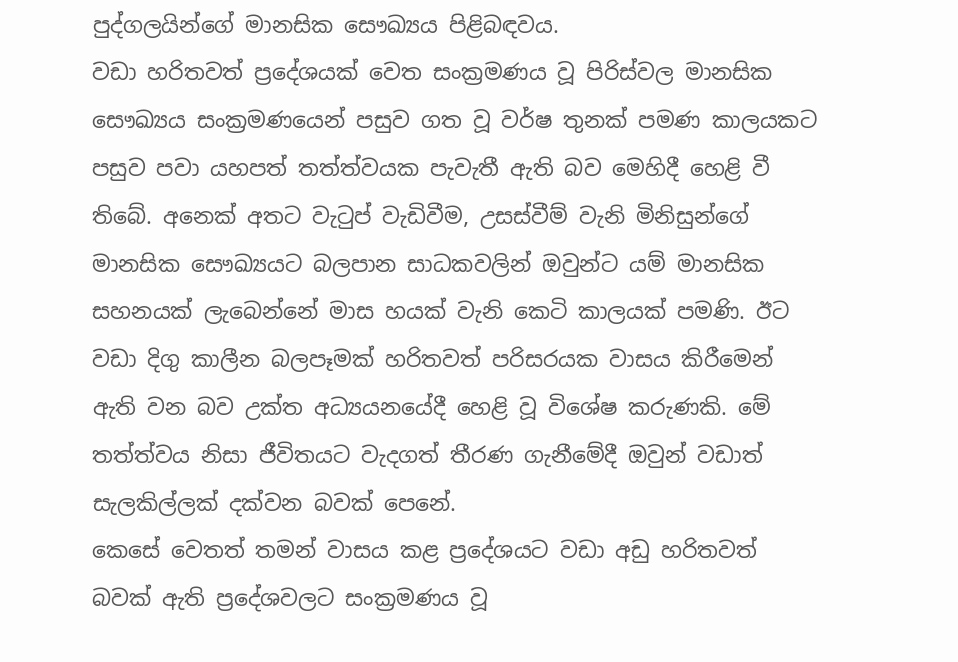පුද්ගලයින්ගේ මානසික සෞඛ්‍යය පිළිබඳවය.
වඩා හරිතවත් ප්‍රදේශයක් වෙත සංක්‍රමණය වූ පිරිස්වල මානසික සෞඛ්‍යය සංක්‍රමණයෙන් පසුව ගත වූ වර්ෂ තුනක් පමණ කාලයකට පසුව පවා යහපත් තත්ත්වයක පැවැතී ඇති බව මෙහිදී හෙළි වී තිබේ. අනෙක් අතට වැටුප් වැඩිවීම, උසස්වීම් වැනි මිනිසුන්ගේ මානසික සෞඛ්‍යයට බලපාන සාධකවලින් ඔවුන්ට යම් මානසික සහනයක් ලැබෙන්නේ මාස හයක් වැනි කෙටි කාලයක් පමණි. ඊට වඩා දිගු කාලීන බලපෑමක් හරිතවත් පරිසරයක වාසය කිරීමෙන් ඇති වන බව උක්ත අධ්‍යයනයේදී හෙළි වූ විශේෂ කරුණකි. මේ තත්ත්වය නිසා ජීවිතයට වැදගත් තීරණ ගැනීමේදී ඔවුන් වඩාත් සැලකිල්ලක් දක්වන බවක් පෙනේ.
කෙසේ වෙතත් තමන් වාසය කළ ප්‍රදේශයට වඩා අඩු හරිතවත් බවක් ඇති ප්‍රදේශවලට සංක්‍රමණය වූ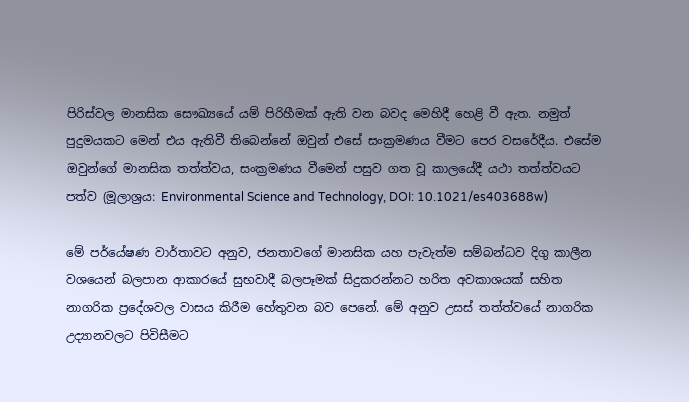පිරිස්වල මානසික සෞඛ්‍යයේ යම් පිරිහීමක් ඇති වන බවද මෙහිදී හෙළි වී ඇත. නමුත් පුදුමයකට මෙන් එය ඇතිවී තිබෙන්නේ ඔවුන් එසේ සංක්‍රමණය වීමට පෙර වසරේදීය. එසේම ඔවුන්ගේ මානසික තත්ත්වය, සංක්‍රමණය වීමෙන් පසුව ගත වූ කාලයේදී යථා තත්ත්වයට පත්ව (මූලාශ්‍රය: Environmental Science and Technology, DOI: 10.1021/es403688w)

මේ පර්යේෂණ වාර්තාවට අනුව, ජනතාවගේ මානසික යහ පැවැත්ම සම්බන්ධව දිගු කාලීන වශයෙන් බලපාන ආකාරයේ සුභවාදී බලපෑමක් සිදුකරන්නට හරිත අවකාශයක් සහිත නාගරික ප්‍රදේශවල වාසය කිරීම හේතුවන බව පෙනේ. මේ අනුව උසස් තත්ත්වයේ නාගරික උද්‍යානවලට පිවිසීමට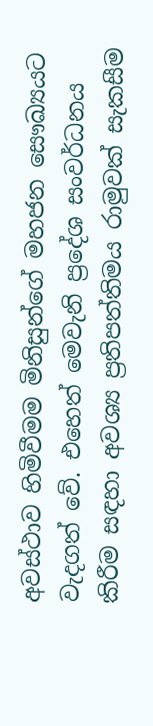අවස්ථාව හිමිවීමම මිනිසුන්ගේ මහජන සෞඛ්‍යයට වැදගත් වේ. එහෙත් මෙවැනි ප්‍රදේශ සංවර්ධනය කිරීම සඳහා අවශ්‍ය ප්‍රතිපත්තිමය රාමුවක් සැකසීම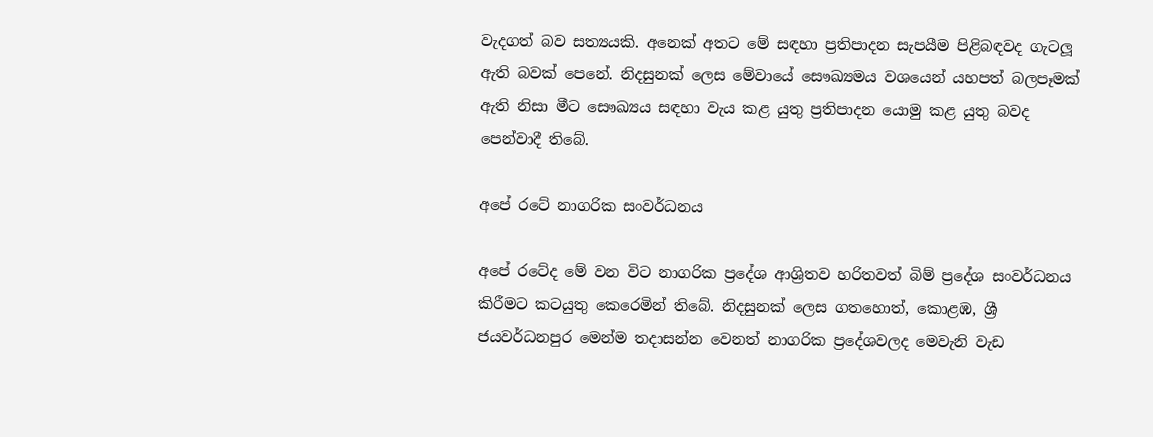වැදගත් බව සත්‍යයකි. අනෙක් අතට මේ සඳහා ප්‍රතිපාදන සැපයීම පිළිබඳවද ගැටලූ ඇති බවක් පෙනේ. නිදසුනක් ලෙස මේවායේ සෞඛ්‍යමය වශයෙන් යහපත් බලපෑමක් ඇති නිසා මීට සෞඛ්‍යය සඳහා වැය කළ යුතු ප්‍රතිපාදන යොමු කළ යුතු බවද පෙන්වාදී තිබේ.

අපේ රටේ නාගරික සංවර්ධනය

අපේ රටේද මේ වන විට නාගරික ප්‍රදේශ ආශ්‍රිතව හරිතවත් බිම් ප්‍රදේශ සංවර්ධනය කිරීමට කටයුතු කෙරෙමින් තිබේ. නිදසුනක් ලෙස ගතහොත්, කොළඹ, ශ්‍රී ජයවර්ධනපුර මෙන්ම තදාසන්න වෙනත් නාගරික ප්‍රදේශවලද මෙවැනි වැඩ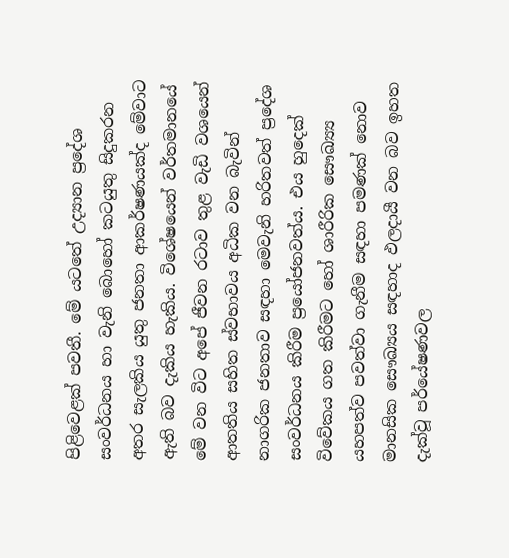පිළිවෙළක් පවතී. මේ යටතේ උද්‍යාන ප්‍රදේශ සංවර්ධනය හා වැනි බොහෝ කටයුතු සිදුකරන අතර සැලකිය යුතු ජනතා ආකර්ෂණයක්ද මේවාට ඇති බව දැකිය හැකිය. විශේෂයෙන් වර්තමානයේ මේ වන විට අපේ ජීවන රටාව තුළ වැඩි වශයෙන් ආතතිය සහිත ස්වභාවය අධික වන බැවින් නාගරික ජනතාව සඳහා මෙවැනි හරිතවත් ප්‍රදේශ සංවර්ධනය කිරීම ප්‍රයෝජනවත්ය. එය හුදෙක් විවේකය ගත කිරීමට හෝ ශාරීරික සෞඛ්‍ය්‍ය යහපත්ව පවත්වා ගැනීම සඳහා පමණක් නොව මානසික සෞඛ්‍යය සඳහාද ඵලදායී වන බව ඉහත දැක්වූ පර්යේෂණවල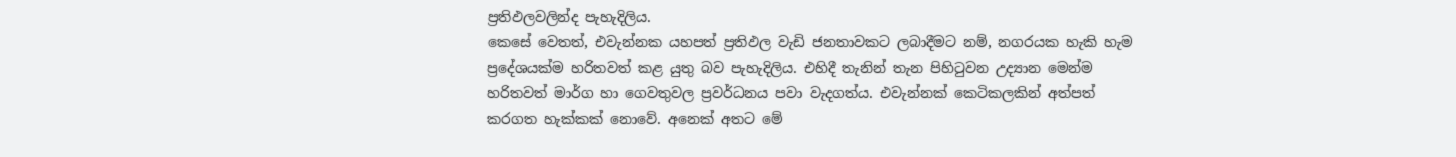ප්‍රතිඵලවලින්ද පැහැදිලිය.
කෙසේ වෙතත්, එවැන්නක යහපත් ප්‍රතිඵල වැඩි ජනතාවකට ලබාදීමට නම්, නගරයක හැකි හැම ප්‍රදේශයක්ම හරිතවත් කළ යුතු බව පැහැදිලිය. එහිදී තැනින් තැන පිහිටුවන උද්‍යාන මෙන්ම හරිතවත් මාර්ග හා ගෙවතුවල ප්‍රවර්ධනය පවා වැදගත්ය. එවැන්නක් කෙටිකලකින් අත්පත් කරගත හැක්කක් නොවේ. අනෙක් අතට මේ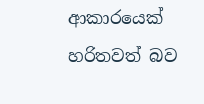ආකාරයෙක් හරිතවත් බව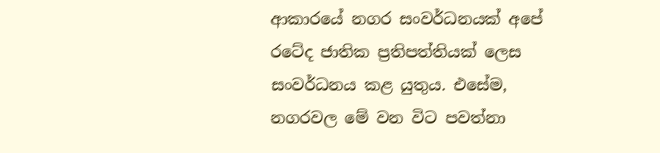ආකාරයේ නගර සංවර්ධනයක් අපේ රටේද ජාතික ප්‍රතිපත්තියක් ලෙස සංවර්ධනය කළ යුතුය. එසේම, නගරවල මේ වන විට පවත්නා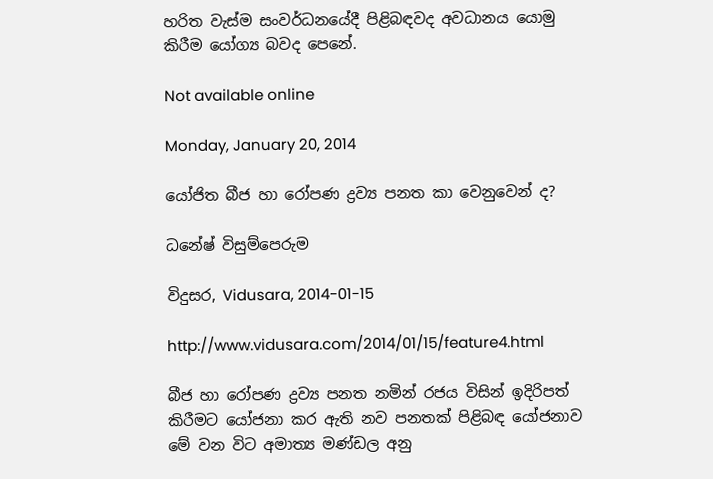හරිත වැස්ම සංවර්ධනයේදී පිළිබඳවද අවධානය යොමු කිරීම යෝග්‍ය බවද පෙනේ.

Not available online

Monday, January 20, 2014

යෝජිත බීජ හා රෝපණ ද්‍රව්‍ය පනත කා වෙනුවෙන් ද?

ධනේෂ් විසුම්පෙරුම

විදුසර, Vidusara, 2014-01-15

http://www.vidusara.com/2014/01/15/feature4.html

බීජ හා රෝපණ ද්‍රව්‍ය පනත නමින් රජය විසින් ඉදිරිපත් කිරීමට යෝජනා කර ඇති නව පනතක්‌ පිළිබඳ යෝජනාව මේ වන විට අමාත්‍ය මණ්‌ඩල අනු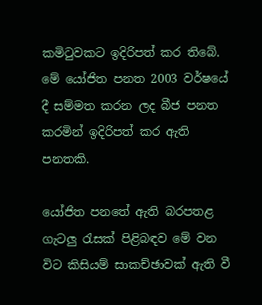කමිටුවකට ඉදිරිපත් කර තිබේ. මේ යෝජිත පනත 2003 වර්ෂයේ දී සම්මත කරන ලද බීජ පනත කරමින් ඉදිරිපත් කර ඇති පනතකි.

යෝජිත පනතේ ඇති බරපතළ ගැටලු රැසක්‌ පිළිබඳව මේ වන විට කිසියම් සාකච්ඡාවක්‌ ඇති වී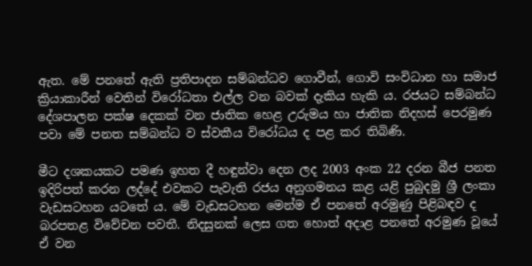ඇත. මේ පනතේ ඇති ප්‍රතිපාදන සම්බන්ධව ගොවීන්, ගොවි සංවිධාන හා සමාජ ක්‍රියාකාරීන් වෙතින් විරෝධතා එල්ල වන බවක්‌ දැකිය හැකි ය. රජයට සම්බන්ධ දේශපාලන පක්‌ෂ දෙකක්‌ වන ජාතික හෙළ උරුමය හා ජාතික නිදහස්‌ පෙරමුණ පවා මේ පනත සම්බන්ධ ව ස්‌වකීය විරෝධය ද පළ කර තිබිණි.

මීට දශකයකට පමණ ඉහත දී හඳුන්වා දෙන ලද 2003 අංක 22 දරන බීජ පනත ඉදිරිපත් කරන ලද්දේ එවකට පැවැති රජය අනුගමනය කළ යළි පුබුදමු ශ්‍රී ලංකා වැඩසටහන යටතේ ය. මේ වැඩසටහන මෙන්ම ඒ පනතේ අරමුණු පිළිබඳව ද බරපතළ විවේචන පවතී. නිදසුනක්‌ ලෙස ගත හොත් අදාළ පනතේ අරමුණ වූයේ ඒ වන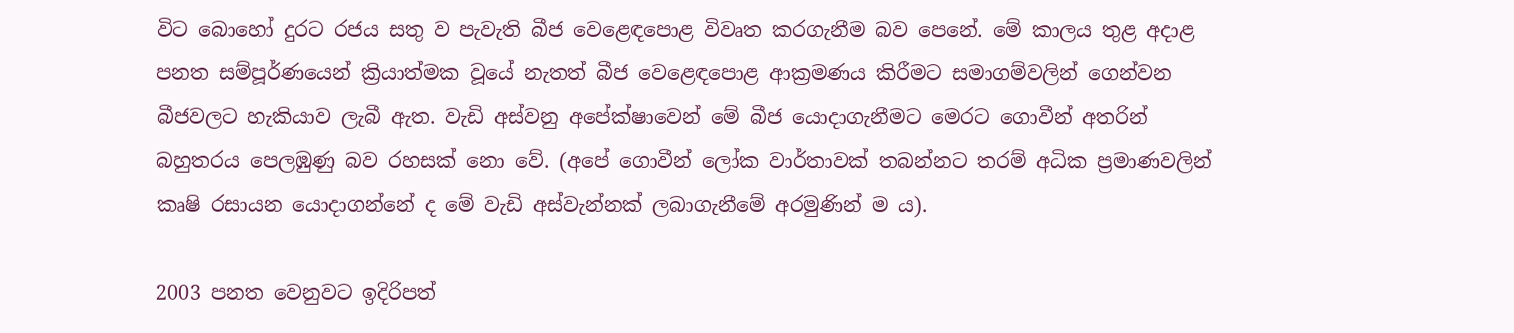විට බොහෝ දුරට රජය සතු ව පැවැති බීජ වෙළෙඳපොළ විවෘත කරගැනීම බව පෙනේ. මේ කාලය තුළ අදාළ පනත සම්පූර්ණයෙන් ක්‍රියාත්මක වූයේ නැතත් බීජ වෙළෙඳපොළ ආක්‍රමණය කිරීමට සමාගම්වලින් ගෙන්වන බීජවලට හැකියාව ලැබී ඇත. වැඩි අස්‌වනු අපේක්‌ෂාවෙන් මේ බීජ යොදාගැනීමට මෙරට ගොවීන් අතරින් බහුතරය පෙලඹුණු බව රහසක්‌ නො වේ. (අපේ ගොවීන් ලෝක වාර්තාවක්‌ තබන්නට තරම් අධික ප්‍රමාණවලින් කෘෂි රසායන යොදාගන්නේ ද මේ වැඩි අස්‌වැන්නක්‌ ලබාගැනීමේ අරමුණින් ම ය).

2003 පනත වෙනුවට ඉදිරිපත්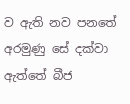ව ඇති නව පනතේ අරමුණු සේ දක්‌වා ඇත්තේ බීජ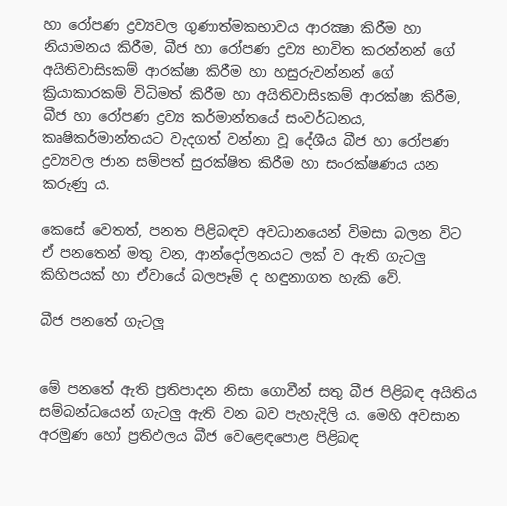හා රෝපණ ද්‍රව්‍යවල ගුණාත්මකභාවය ආරක්‍ෂා කිරීම හා නියාමනය කිරීම, බීජ හා රෝපණ ද්‍රව්‍ය භාවිත කරන්නන් ගේ අයිතිවාසිsකම් ආරක්‌ෂා කිරීම හා හසුරුවන්නන් ගේ ක්‍රියාකාරකම් විධිමත් කිරීම හා අයිතිවාසිsකම් ආරක්‌ෂා කිරීම, බීජ හා රෝපණ ද්‍රව්‍ය කර්මාන්තයේ සංවර්ධනය, කෘෂිකර්මාන්තයට වැදගත් වන්නා වූ දේශීය බීජ හා රෝපණ ද්‍රව්‍යවල ජාන සම්පත් සුරක්‌ෂිත කිරීම හා සංරක්‌ෂණය යන කරුණු ය.

කෙසේ වෙතත්, පනත පිළිබඳව අවධානයෙන් විමසා බලන විට ඒ පනතෙන් මතු වන, ආන්දෝලනයට ලක්‌ ව ඇති ගැටලු කිහිපයක්‌ හා ඒවායේ බලපෑම් ද හඳුනාගත හැකි වේ.

බීජ පනතේ ගැටලූ


මේ පනතේ ඇති ප්‍රතිපාදන නිසා ගොවීන් සතු බීජ පිළිබඳ අයිතිය සම්බන්ධයෙන් ගැටලු ඇති වන බව පැහැදිලි ය. මෙහි අවසාන අරමුණ හෝ ප්‍රතිඵලය බීජ වෙළෙඳපොළ පිළිබඳ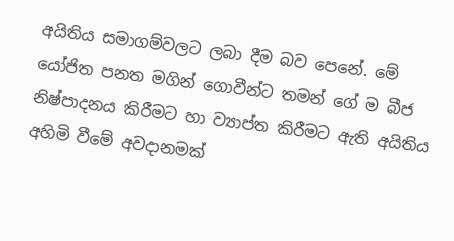අයිතිය සමාගම්වලට ලබා දීම බව පෙනේ. මේ යෝජිත පනත මගින් ගොවීන්ට තමන් ගේ ම බීජ නිෂ්පාදනය කිරීමට හා ව්‍යාප්ත කිරීමට ඇති අයිතිය අහිමි වීමේ අවදානමක්‌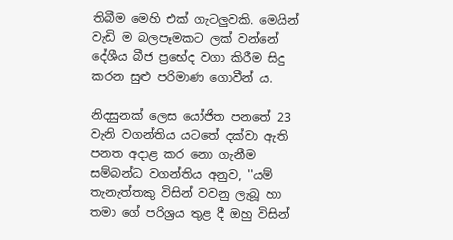තිබීම මෙහි එක්‌ ගැටලුවකි. මෙයින් වැඩි ම බලපෑමකට ලක්‌ වන්නේ දේශීය බීජ ප්‍රභේද වගා කිරීම සිදු කරන සුළු පරිමාණ ගොවීන් ය.

නිදසුනක්‌ ලෙස යෝජිත පනතේ 23 වැනි වගන්තිය යටතේ දක්‌වා ඇති පනත අදාළ කර නො ගැනීම සම්බන්ධ වගන්තිය අනුව, ''යම් තැනැත්තකු විසින් වවනු ලැබූ හා තමා ගේ පරිශ්‍රය තුළ දී ඔහු විසින්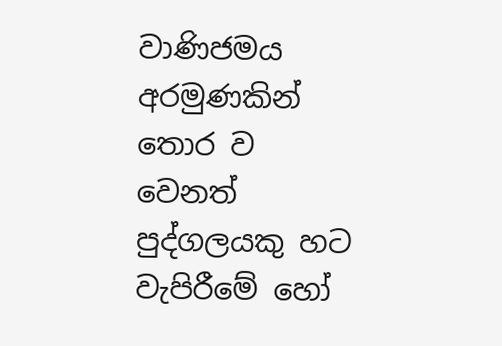වාණිජමය අරමුණකින් තොර ව වෙනත් පුද්ගලයකු හට වැපිරීමේ හෝ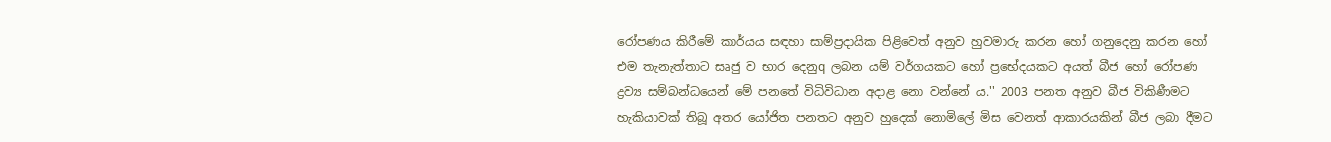රෝපණය කිරීමේ කාර්යය සඳහා සාම්ප්‍රදායික පිළිවෙත් අනුව හුවමාරු කරන හෝ ගනුදෙනු කරන හෝ එම තැනැත්තාට සෘජු ව භාර දෙනුq ලබන යම් වර්ගයකට හෝ ප්‍රභේදයකට අයත් බීජ හෝ රෝපණ ද්‍රව්‍ය සම්බන්ධයෙන් මේ පනතේ විධිවිධාන අදාළ නො වන්නේ ය.'' 2003 පනත අනුව බීජ විකිණීමට හැකියාවක්‌ තිබූ අතර යෝජිත පනතට අනුව හුදෙක්‌ නොමිලේ මිස වෙනත් ආකාරයකින් බීජ ලබා දීමට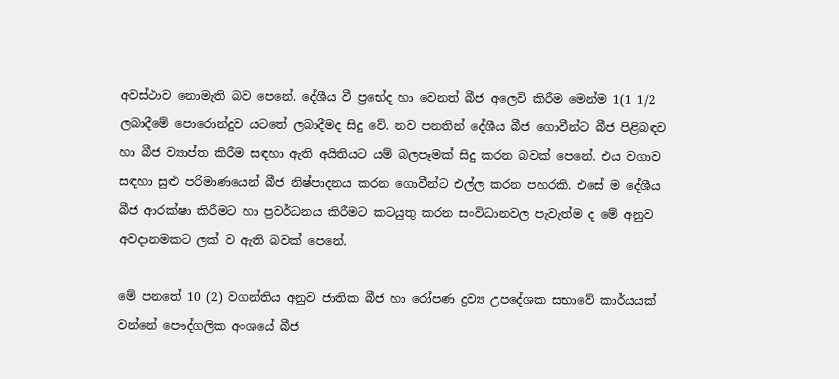අවස්‌ථාව නොමැති බව පෙනේ. දේශීය වී ප්‍රභේද හා වෙනත් බීජ අලෙවි කිරීම මෙන්ම 1(1 1/2 ලබාදීමේ පොරොන්දුව යටතේ ලබාදීමද සිදු වේ. නව පනතින් දේශීය බීජ ගොවීන්ට බීජ පිළිබඳව හා බීජ ව්‍යාප්ත කිරීම සඳහා ඇති අයිතියට යම් බලපෑමක්‌ සිදු කරන බවක්‌ පෙනේ. එය වගාව සඳහා සුළු පරිමාණයෙන් බීජ නිෂ්පාදනය කරන ගොවීන්ට එල්ල කරන පහරකි. එසේ ම දේශීය බීජ ආරක්‌ෂා කිරීමට හා ප්‍රවර්ධනය කිරීමට කටයුතු කරන සංවිධානවල පැවැත්ම ද මේ අනුව අවදානමකට ලක්‌ ව ඇති බවක්‌ පෙනේ.

මේ පනතේ 10 (2) වගන්තිය අනුව ජාතික බීජ හා රෝපණ ද්‍රව්‍ය උපදේශක සභාවේ කාර්යයක්‌ වන්නේ පෞද්ගලික අංශයේ බීජ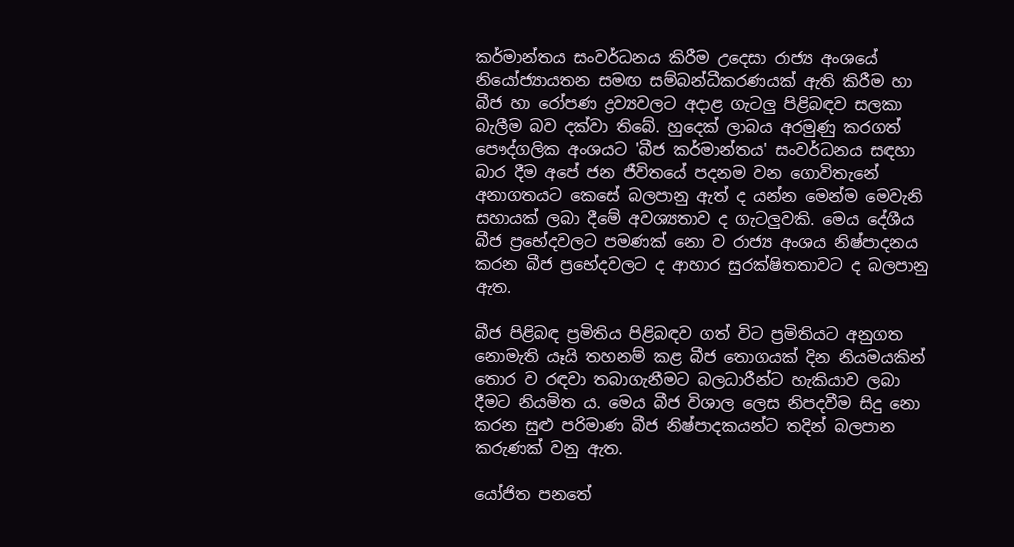කර්මාන්තය සංවර්ධනය කිරීම උදෙසා රාජ්‍ය අංශයේ නියෝජ්‍යායතන සමඟ සම්බන්ධීකරණයක්‌ ඇති කිරීම හා බීජ හා රෝපණ ද්‍රව්‍යවලට අදාළ ගැටලු පිළිබඳව සලකා බැලීම බව දක්‌වා තිබේ. හුදෙක්‌ ලාබය අරමුණු කරගත් පෞද්ගලික අංශයට 'බීජ කර්මාන්තය' සංවර්ධනය සඳහා බාර දීම අපේ ජන ජීවිතයේ පදනම වන ගොවිතැනේ අනාගතයට කෙසේ බලපානු ඇත් ද යන්න මෙන්ම මෙවැනි සහායක්‌ ලබා දීමේ අවශ්‍යතාව ද ගැටලුවකි. මෙය දේශීය බීජ ප්‍රභේදවලට පමණක්‌ නො ව රාජ්‍ය අංශය නිෂ්පාදනය කරන බීජ ප්‍රභේදවලට ද ආහාර සුරක්‌ෂිතතාවට ද බලපානු ඇත.

බීජ පිළිබඳ ප්‍රමිතිය පිළිබඳව ගත් විට ප්‍රමිතියට අනුගත නොමැති යෑයි තහනම් කළ බීජ තොගයක්‌ දින නියමයකින් තොර ව රඳවා තබාගැනීමට බලධාරීන්ට හැකියාව ලබා දීමට නියමිත ය. මෙය බීජ විශාල ලෙස නිපදවීම සිදු නො කරන සුළු පරිමාණ බීජ නිෂ්පාදකයන්ට තදින් බලපාන කරුණක්‌ වනු ඇත.

යෝජිත පනතේ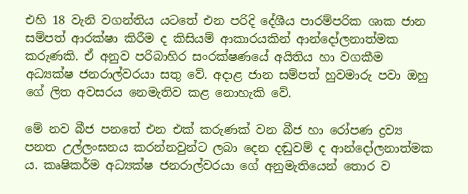එහි 18 වැනි වගන්තිය යටතේ එන පරිදි දේශීය පාරම්පරික ශාක ජාන සම්පත් ආරක්‌ෂා කිරීම ද කිසියම් ආකාරයකින් ආන්දෝලනාත්මක කරුණකි. ඒ අනුව පරිබාහිර සංරක්‌ෂණයේ අයිතිය හා වගකීම අධ්‍යක්‌ෂ ජනරාල්වරයා සතු වේ. අදාළ ජාන සම්පත් හුවමාරු පවා ඔහු ගේ ලිත අවසරය නෙමැතිව කළ නොහැකි වේ.

මේ නව බීජ පනතේ එන එක්‌ කරුණක්‌ වන බීජ හා රෝපණ ද්‍රව්‍ය පනත උල්ලංඝනය කරන්නවුන්ට ලබා දෙන දඬුවම් ද ආන්දෝලනාත්මක ය. කෘෂිකර්ම අධ්‍යක්‌ෂ ජනරාල්වරයා ගේ අනුමැතියෙන් තොර ව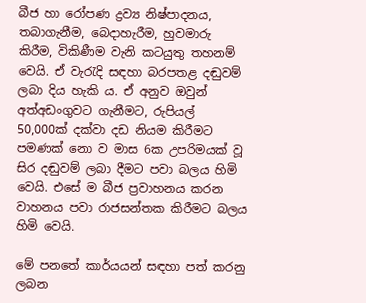බීජ හා රෝපණ ද්‍රව්‍ය නිෂ්පාදනය, තබාගැනීම, බෙදාහැරීම, හුවමාරු කිරීම, විකිණීම වැනි කටයුතු තහනම් වෙයි. ඒ වැරැදි සඳහා බරපතළ දඬුවම් ලබා දිය හැකි ය. ඒ අනුව ඔවුන් අත්අඩංගුවට ගැනීමට, රුපියල් 50,000ක්‌ දක්‌වා දඩ නියම කිරීමට පමණක්‌ නො ව මාස 6ක උපරිමයක්‌ වූ සිර දඬුවම් ලබා දීමට පවා බලය හිමි වෙයි. එසේ ම බීජ ප්‍රවාහනය කරන වාහනය පවා රාජසන්තක කිරීමට බලය හිමි වෙයි.

මේ පනතේ කාර්යයන් සඳහා පත් කරනු ලබන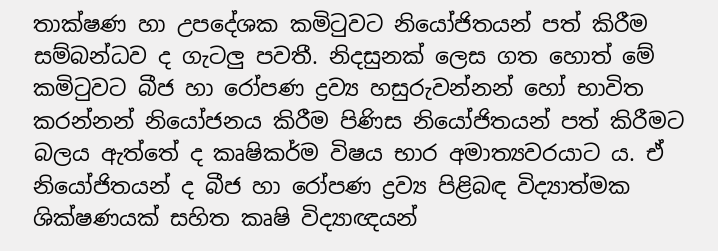තාක්‌ෂණ හා උපදේශක කමිටුවට නියෝජිතයන් පත් කිරීම සම්බන්ධව ද ගැටලු පවතී. නිදසුනක්‌ ලෙස ගත හොත් මේ කමිටුවට බීජ හා රෝපණ ද්‍රව්‍ය හසුරුවන්නන් හෝ භාවිත කරන්නන් නියෝජනය කිරීම පිණිස නියෝජිතයන් පත් කිරීමට බලය ඇත්තේ ද කෘෂිකර්ම විෂය භාර අමාත්‍යවරයාට ය. ඒ නියෝජිතයන් ද බීජ හා රෝපණ ද්‍රව්‍ය පිළිබඳ විද්‍යාත්මක ශික්‌ෂණයක්‌ සහිත කෘෂි විද්‍යාඥයන්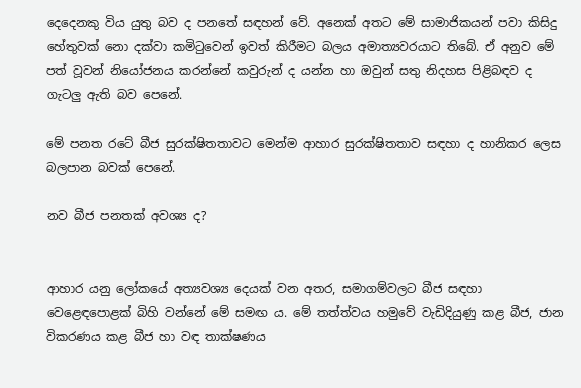දෙදෙනකු විය යුතු බව ද පනතේ සඳහන් වේ. අනෙක්‌ අතට මේ සාමාජිකයන් පවා කිසිදු හේතුවක්‌ නො දක්‌වා කමිටුවෙන් ඉවත් කිරීමට බලය අමාත්‍යවරයාට තිබේ. ඒ අනුව මේ පත් වූවන් නියෝජනය කරන්නේ කවුරුන් ද යන්න හා ඔවුන් සතු නිදහස පිළිබඳව ද ගැටලු ඇති බව පෙනේ.

මේ පනත රටේ බීජ සුරක්‌ෂිතතාවට මෙන්ම ආහාර සුරක්‌ෂිතතාව සඳහා ද හානිකර ලෙස බලපාන බවක්‌ පෙනේ.

නව බීජ පනතක්‌ අවශ්‍ය ද?


ආහාර යනු ලෝකයේ අත්‍යවශ්‍ය දෙයක්‌ වන අතර, සමාගම්වලට බීජ සඳහා වෙළෙඳපොළක්‌ බිහි වන්නේ මේ සමඟ ය. මේ තත්ත්වය හමුවේ වැඩිදියුණු කළ බීජ, ජාන විකරණය කළ බීජ හා වඳ තාක්‌ෂණය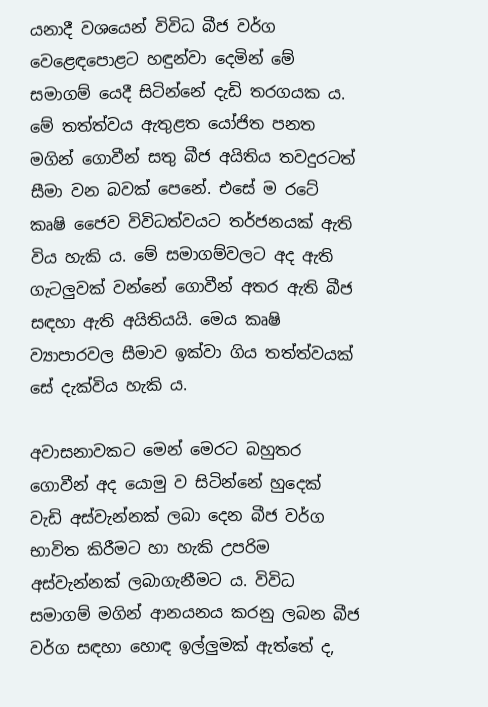යනාදී වශයෙන් විවිධ බීජ වර්ග වෙළෙඳපොළට හඳුන්වා දෙමින් මේ සමාගම් යෙදී සිටින්නේ දැඩි තරගයක ය. මේ තත්ත්වය ඇතුළත යෝජිත පනත මගින් ගොවීන් සතු බීජ අයිතිය තවදුරටත් සීමා වන බවක්‌ පෙනේ. එසේ ම රටේ කෘෂි ජෛව විවිධත්වයට තර්ජනයක්‌ ඇති විය හැකි ය. මේ සමාගම්වලට අද ඇති ගැටලුවක්‌ වන්නේ ගොවීන් අතර ඇති බීජ සඳහා ඇති අයිතියයි. මෙය කෘෂි ව්‍යාපාරවල සීමාව ඉක්‌වා ගිය තත්ත්වයක්‌ සේ දැක්‌විය හැකි ය.

අවාසනාවකට මෙන් මෙරට බහුතර ගොවීන් අද යොමු ව සිටින්නේ හුදෙක්‌ වැඩි අස්‌වැන්නක්‌ ලබා දෙන බීජ වර්ග භාවිත කිරීමට හා හැකි උපරිම අස්‌වැන්නක්‌ ලබාගැනීමට ය. විවිධ සමාගම් මගින් ආනයනය කරනු ලබන බීජ වර්ග සඳහා හොඳ ඉල්ලුමක්‌ ඇත්තේ ද,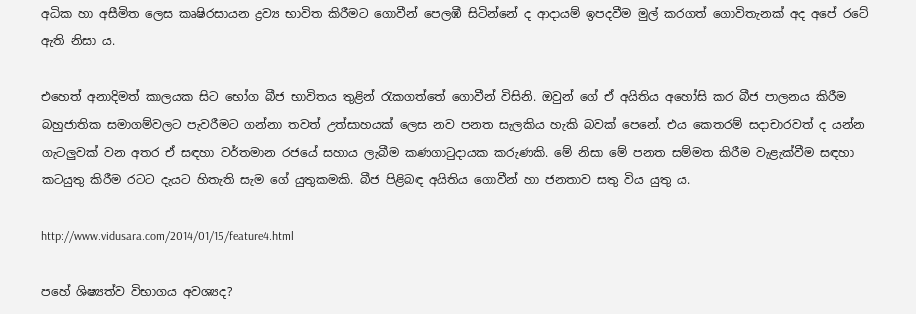අධික හා අසීමිත ලෙස කෘෂිරසායන ද්‍රව්‍ය භාවිත කිරීමට ගොවීන් පෙලඹී සිටින්නේ ද ආදායම් ඉපදවීම මුල් කරගත් ගොවිතැනක්‌ අද අපේ රටේ ඇති නිසා ය.

එහෙත් අනාදිමත් කාලයක සිට භෝග බීජ භාවිතය තුළින් රැකගත්තේ ගොවීන් විසිනි. ඔවුන් ගේ ඒ අයිතිය අහෝසි කර බීජ පාලනය කිරීම බහුජාතික සමාගම්වලට පැවරීමට ගන්නා තවත් උත්සාහයක්‌ ලෙස නව පනත සැලකිය හැකි බවක්‌ පෙනේ. එය කෙතරම් සදාචාරවත් ද යන්න ගැටලුවක්‌ වන අතර ඒ සඳහා වර්තමාන රජයේ සහාය ලැබීම කණගාටුදායක කරුණකි. මේ නිසා මේ පනත සම්මත කිරීම වැළැක්‌වීම සඳහා කටයුතු කිරීම රටට දැයට හිතැති සැම ගේ යුතුකමකි. බීජ පිළිබඳ අයිතිය ගොවීන් හා ජනතාව සතු විය යුතු ය.

http://www.vidusara.com/2014/01/15/feature4.html

පහේ ශිෂ්‍යත්ව විභාගය අවශ්‍යද?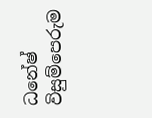ධනේෂ් විසුම්පෙරුම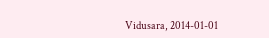Vidusara, 2014-01-01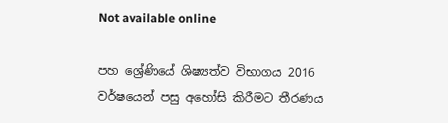Not available online

පහ ශ්‍රේණියේ ශිෂ්‍යත්ව විභාගය 2016 වර්ෂයෙන් පසු අහෝසි කිරීමට තීරණය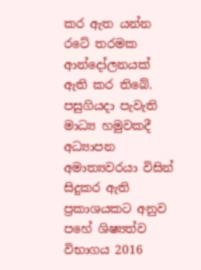කර ඇත යන්න රටේ තරමක ආන්දෝලනයක් ඇති කර තිබේ. පසුගියදා පැවැති මාධ්‍ය හමුවකදී අධ්‍යාපන අමාත්‍යවරයා විසින් සිදුකර ඇති ප්‍රකාශයකට අනුව පහේ ශිෂ්‍යත්ව විභාගය 2016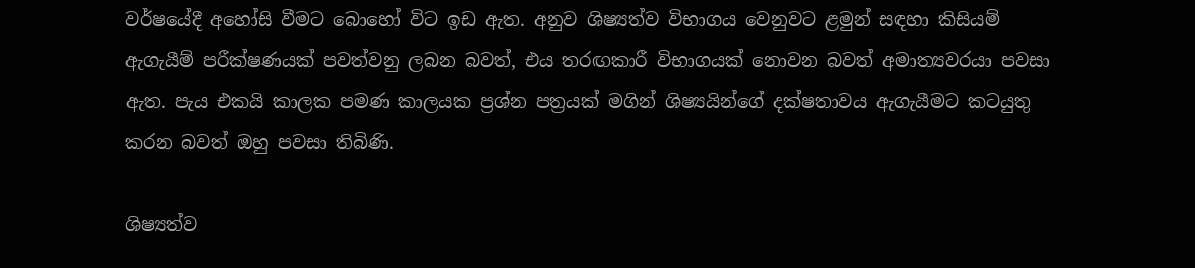වර්ෂයේදී අහෝසි වීමට බොහෝ විට ඉඩ ඇත. අනුව ශිෂ්‍යත්ව විභාගය වෙනුවට ළමුන් සඳහා කිසියම් ඇගැයීම් පරීක්ෂණයක් පවත්වනු ලබන බවත්, එය තරඟකාරී විභාගයක් නොවන බවත් අමාත්‍යවරයා පවසා ඇත. පැය එකයි කාලක පමණ කාලයක ප්‍රශ්න පත්‍රයක් මගින් ශිෂ්‍යයින්ගේ දක්ෂතාවය ඇගැයීමට කටයුතු කරන බවත් ඔහු පවසා තිබිණි.

ශිෂ්‍යත්ව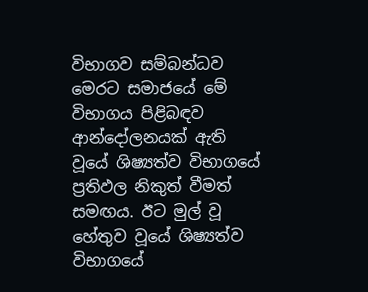විභාගව සම්බන්ධව මෙරට සමාජයේ මේ විභාගය පිළිබඳව ආන්දෝලනයක් ඇති වූයේ ශිෂ්‍යත්ව විභාගයේ ප්‍රතිඵල නිකුත් වීමත් සමඟය. ඊට මුල් වූ හේතුව වූයේ ශිෂ්‍යත්ව විභාගයේ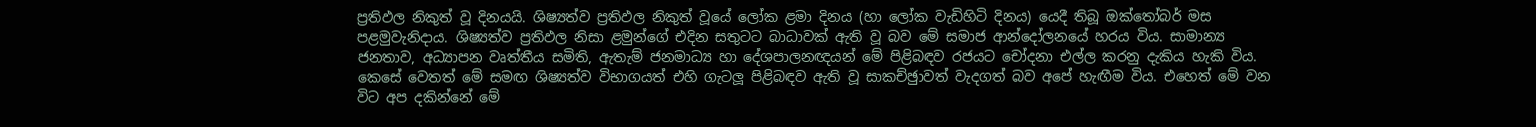ප්‍රතිඵල නිකුත් වූ දිනයයි. ශිෂ්‍යත්ව ප්‍රතිඵල නිකුත් වූයේ ලෝක ළමා දිනය (හා ලෝක වැඩිහිටි දිනය) යෙදී තිබූ ඔක්තෝබර් මස පළමුවැනිදාය. ශිෂ්‍යත්ව ප්‍රතිඵල නිසා ළමුන්ගේ එදින සතුටට බාධාවක් ඇති වූ බව මේ සමාජ ආන්දෝලනයේ හරය විය. සාමාන්‍ය ජනතාව, අධ්‍යාපන වෘත්තීය සමිති, ඇතැම් ජනමාධ්‍ය හා දේශපාලනඥයන් මේ පිළිබඳව රජයට චෝදනා එල්ල කරනු දැකිය හැකි විය. කෙසේ වෙතත් මේ සමඟ ශිෂ්‍යත්ව විභාගයත් එහි ගැටලූ පිළිබඳව ඇති වූ සාකච්ඡුාවත් වැදගත් බව අපේ හැඟීම විය. එහෙත් මේ වන විට අප දකින්නේ මේ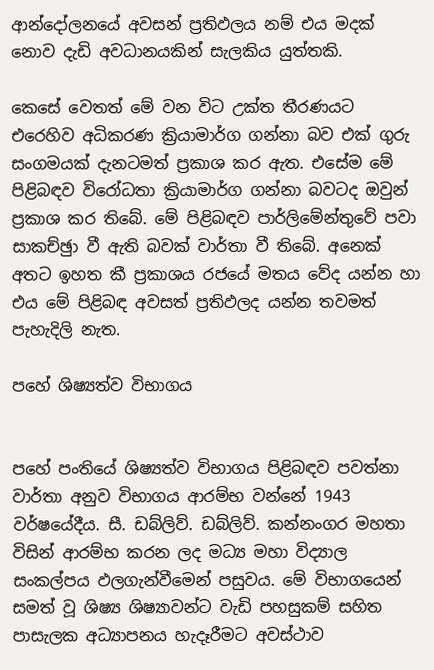ආන්දෝලනයේ අවසන් ප්‍රතිඵලය නම් එය මදක් නොව දැඩි අවධානයකින් සැලකිය යුත්තකි.

කෙසේ වෙතත් මේ වන විට උක්ත තීරණයට එරෙහිව අධිකරණ ක්‍රියාමාර්ග ගන්නා බව එක් ගුරු සංගමයක් දැනටමත් ප්‍රකාශ කර ඇත. එසේම මේ පිළිබඳව විරෝධතා ක්‍රියාමාර්ග ගන්නා බවටද ඔවුන් ප්‍රකාශ කර තිබේ. මේ පිළිබඳව පාර්ලිමේන්තුවේ පවා සාකච්ඡුා වී ඇති බවක් වාර්තා වී තිබේ. අනෙක් අතට ඉහත කී ප්‍රකාශය රජයේ මතය වේද යන්න හා එය මේ පිළිබඳ අවසත් ප්‍රතිඵලද යන්න තවමත් පැහැදිලි නැත.

පහේ ශිෂ්‍යත්ව විභාගය


පහේ පංතියේ ශිෂ්‍යත්ව විභාගය පිළිබඳව පවත්නා වාර්තා අනුව විභාගය ආරම්භ වන්නේ 1943 වර්ෂයේදීය. සී. ඩබ්ලිව්. ඩබ්ලිව්. කන්නංගර මහතා විසින් ආරම්භ කරන ලද මධ්‍ය මහා විද්‍යාල සංකල්පය ඵලගැන්වීමෙන් පසුවය. මේ විභාගයෙන් සමත් වූ ශිෂ්‍ය ශිෂ්‍යාවන්ට වැඩි පහසුකම් සහිත පාසැලක අධ්‍යාපනය හැදෑරීමට අවස්ථාව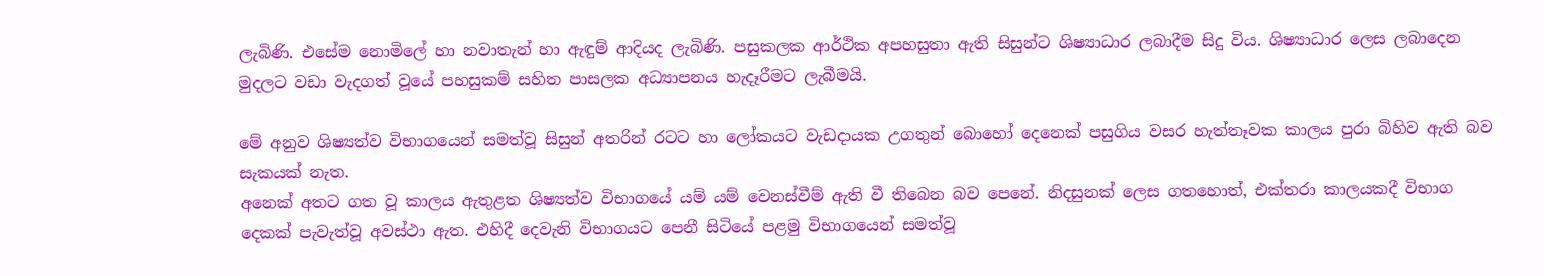ලැබිණි. එසේම නොමිලේ හා නවාතැන් හා ඇඳුම් ආදියද ලැබිණි. පසුකලක ආර්ථික අපහසුතා ඇති සිසුන්ට ශිෂ්‍යාධාර ලබාදීම සිදු විය. ශිෂ්‍යාධාර ලෙස ලබාදෙන මුදලට වඩා වැදගත් වූයේ පහසුකම් සහිත පාසලක අධ්‍යාපනය හැදෑරීමට ලැබීමයි.

මේ අනුව ශිෂ්‍යත්ව විභාගයෙන් සමත්වූ සිසුන් අතරින් රටට හා ලෝකයට වැඩදායක උගතුන් බොහෝ දෙනෙක් පසුගිය වසර හැත්තෑවක කාලය පුරා බිහිව ඇති බව සැකයක් නැත.
අනෙක් අතට ගත වූ කාලය ඇතුළත ශිෂ්‍යත්ව විභාගයේ යම් යම් වෙනස්වීම් ඇති වී තිබෙන බව පෙනේ. නිදසුනක් ලෙස ගතහොත්, එක්තරා කාලයකදී විභාග දෙකක් පැවැත්වූ අවස්ථා ඇත. එහිදී දෙවැනි විභාගයට පෙනී සිටියේ පළමු විභාගයෙන් සමත්වූ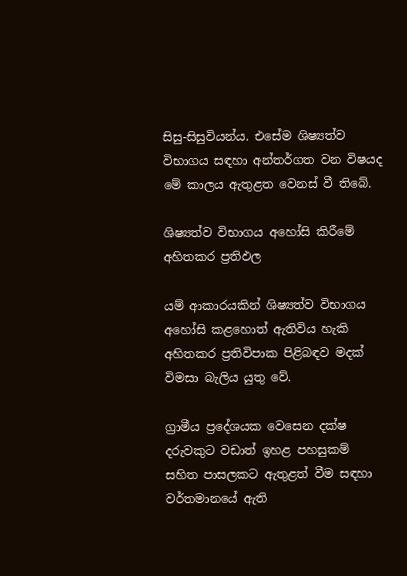සිසු-සිසුවියන්ය. එසේම ශිෂ්‍යත්ව විභාගය සඳහා අන්තර්ගත වන විෂයද මේ කාලය ඇතුළත වෙනස් වී තිබේ.

ශිෂ්‍යත්ව විභාගය අහෝසි කිරීමේ අහිතකර ප්‍රතිඵල

යම් ආකාරයකින් ශිෂ්‍යත්ව විභාගය අහෝසි කළහොත් ඇතිවිය හැකි අහිතකර ප්‍රතිවිපාක පිළිබඳව මදක් විමසා බැලිය යුතු වේ.

ග්‍රාමීය ප්‍රදේශයක වෙසෙන දක්ෂ දරුවකුට වඩාත් ඉහළ පහසුකම් සහිත පාසලකට ඇතුළත් වීම සඳහා වර්තමානයේ ඇති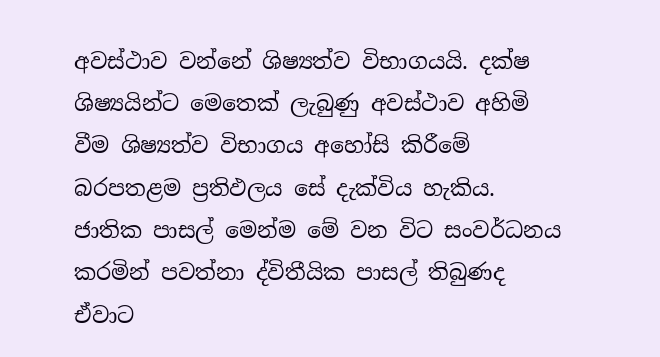අවස්ථාව වන්නේ ශිෂ්‍යත්ව විභාගයයි. දක්ෂ ශිෂ්‍යයින්ට මෙතෙක් ලැබුණු අවස්ථාව අහිමි වීම ශිෂ්‍යත්ව විභාගය අහෝසි කිරීමේ බරපතළම ප්‍රතිඵලය සේ දැක්විය හැකිය. ජාතික පාසල් මෙන්ම මේ වන විට සංවර්ධනය කරමින් පවත්නා ද්විතීයික පාසල් තිබුණද ඒවාට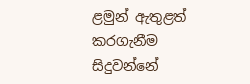ළමුන් ඇතුළත් කරගැනීම සිදුවන්නේ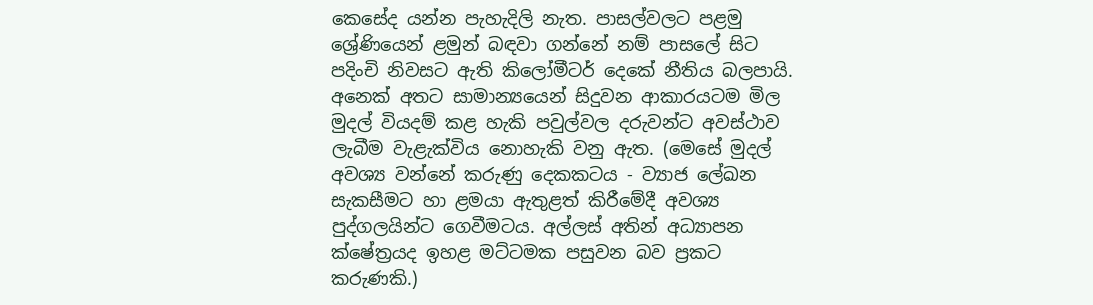කෙසේද යන්න පැහැදිලි නැත. පාසල්වලට පළමු ශ්‍රේණියෙන් ළමුන් බඳවා ගන්නේ නම් පාසලේ සිට පදිංචි නිවසට ඇති කිලෝමීටර් දෙකේ නීතිය බලපායි. අනෙක් අතට සාමාන්‍යයෙන් සිදුවන ආකාරයටම මිල මුදල් වියදම් කළ හැකි පවුල්වල දරුවන්ට අවස්ථාව ලැබීම වැළැක්විය නොහැකි වනු ඇත. (මෙසේ මුදල් අවශ්‍ය වන්නේ කරුණු දෙකකටය - ව්‍යාජ ලේඛන සැකසීමට හා ළමයා ඇතුළත් කිරීමේදී අවශ්‍ය පුද්ගලයින්ට ගෙවීමටය. අල්ලස් අතින් අධ්‍යාපන ක්ෂේත්‍රයද ඉහළ මට්ටමක පසුවන බව ප්‍රකට කරුණකි.)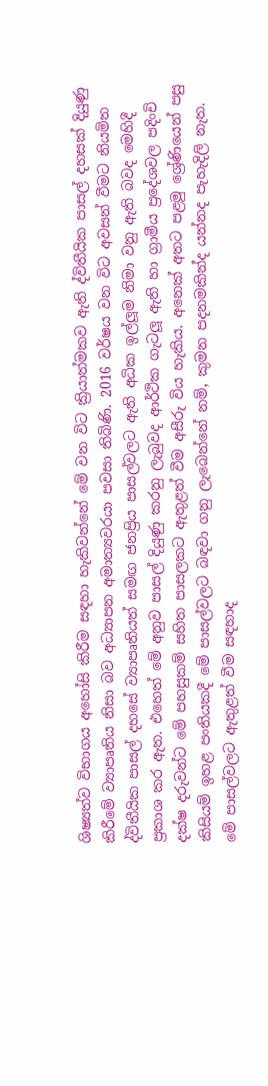ශිෂ්‍යත්ව විභාගය අහෝසි කිරීම සඳහා හැකිවන්නේ මේ වන විට ක්‍රියාත්මකව ඇති ද්විතීයික පාසල් දහසක් දියුණු කිරීමේ ව්‍යාපෘතිය නිසා බව අධ්‍යාපන අමාත්‍යවරයා පවසා තිබිණි. 2016 වර්ෂය වන විට අවසන් වීමට නියමිත ද්විතීයික පාසල් දහසේ ව්‍යාපෘතියත් සමඟ ජනප්‍රිය පාසල්වලට ඇති අධික ඉල්ලූම නිමා වනු ඇති බවද මෙහිදී ප්‍රකාශ කර ඇත. එහෙත් මේ අනුව පාසල් දියුණු කරනු ලැබුවද ආර්ථික ගැටලූ ඇති හා ග්‍රාමීය ප්‍රදේශවල පදිංචි දක්ෂ දරුවන්ට මේ පහසුකම් සහිත පාසලකට ඇතුළත් වීම අසීරු විය හැකිය. අනෙක් අතට පළමු ශ්‍රේණියෙන් පසු කිසියම් ඉහළ පංතියකදී මේ පාසල්වලට බඳවා ගනු ලැබෙන්නේ නම්, කුමන පදනමකින්ද යන්නද පැහැදිලි නැත. මේ පාසල්වලට ඇතුළත් වීම සඳහාද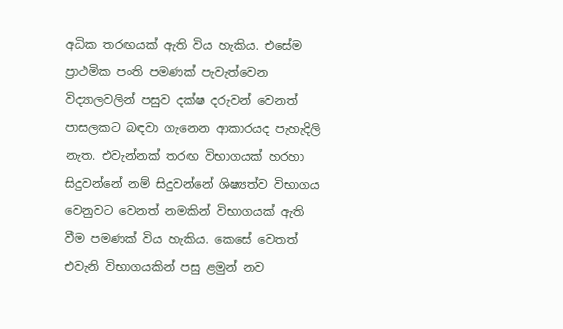අධික තරඟයක් ඇති විය හැකිය. එසේම ප්‍රාථමික පංති පමණක් පැවැත්වෙන විද්‍යාලවලින් පසුව දක්ෂ දරුවන් වෙනත් පාසලකට බඳවා ගැනෙන ආකාරයද පැහැදිලි නැත. එවැන්නක් තරඟ විභාගයක් හරහා සිදුවන්නේ නම් සිදුවන්නේ ශිෂ්‍යත්ව විභාගය වෙනුවට වෙනත් නමකින් විභාගයක් ඇති වීම පමණක් විය හැකිය. කෙසේ වෙතත් එවැනි විභාගයකින් පසු ළමුන් නව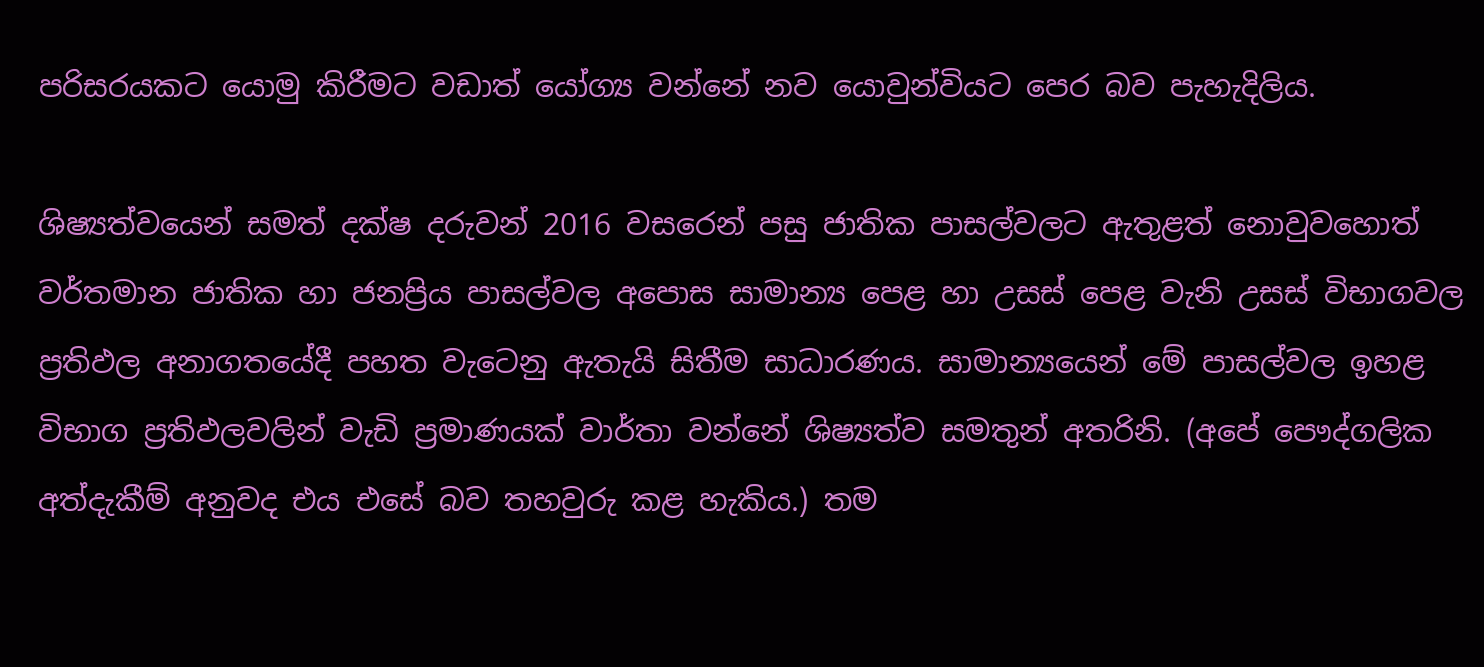පරිසරයකට යොමු කිරීමට වඩාත් යෝග්‍ය වන්නේ නව යොවුන්වියට පෙර බව පැහැදිලිය.

ශිෂ්‍යත්වයෙන් සමත් දක්ෂ දරුවන් 2016 වසරෙන් පසු ජාතික පාසල්වලට ඇතුළත් නොවුවහොත් වර්තමාන ජාතික හා ජනප්‍රිය පාසල්වල අපොස සාමාන්‍ය පෙළ හා උසස් පෙළ වැනි උසස් විභාගවල ප්‍රතිඵල අනාගතයේදී පහත වැටෙනු ඇතැයි සිතීම සාධාරණය. සාමාන්‍යයෙන් මේ පාසල්වල ඉහළ විභාග ප්‍රතිඵලවලින් වැඩි ප්‍රමාණයක් වාර්තා වන්නේ ශිෂ්‍යත්ව සමතුන් අතරිනි. (අපේ පෞද්ගලික අත්දැකීම් අනුවද එය එසේ බව තහවුරු කළ හැකිය.) තම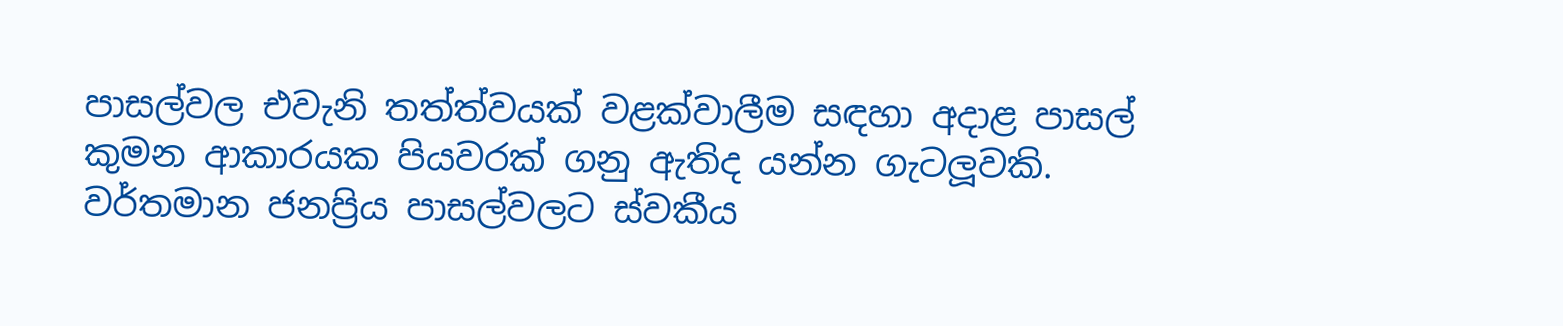පාසල්වල එවැනි තත්ත්වයක් වළක්වාලීම සඳහා අදාළ පාසල් කුමන ආකාරයක පියවරක් ගනු ඇතිද යන්න ගැටලූවකි. වර්තමාන ජනප්‍රිය පාසල්වලට ස්වකීය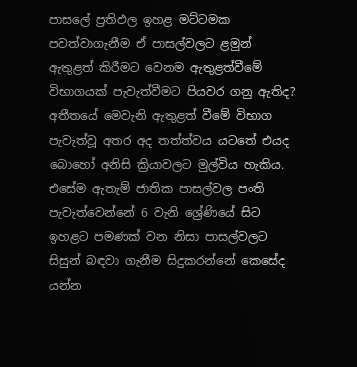පාසලේ ප්‍රතිඵල ඉහළ මට්ටමක පවත්වාගැනීම ඒ පාසල්වලට ළමුන් ඇතුළත් කිරීමට වෙනම ඇතුළත්වීමේ විභාගයක් පැවැත්වීමට පියවර ගනු ඇතිද? අතීතයේ මෙවැනි ඇතුළත් වීමේ විභාග පැවැත්වූ අතර අද තත්ත්වය යටතේ එයද බොහෝ අනිසි ක්‍රියාවලට මුල්විය හැකිය. එසේම ඇතැම් ජාතික පාසල්වල පංති පැවැත්වෙන්නේ 6 වැනි ශ්‍රේණියේ සිට ඉහළට පමණක් වන නිසා පාසල්වලට සිසුන් බඳවා ගැනීම සිදුකරන්නේ කෙසේද යන්න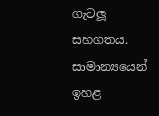ගැටලූ සහගතය. සාමාන්‍යයෙන් ඉහළ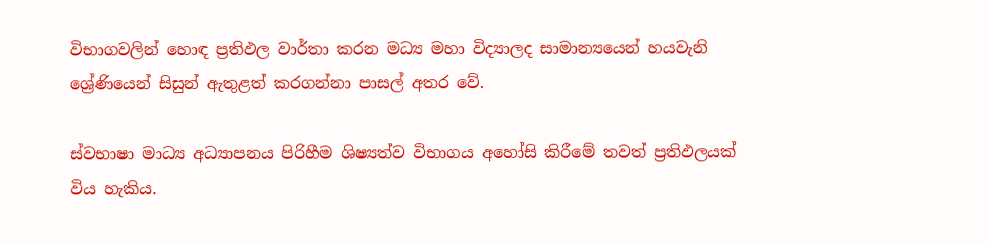විභාගවලින් හොඳ ප්‍රතිඵල වාර්තා කරන මධ්‍ය මහා විද්‍යාලද සාමාන්‍යයෙන් හයවැනි ශ්‍රේණියෙන් සිසුන් ඇතුළත් කරගන්නා පාසල් අතර වේ.

ස්වභාෂා මාධ්‍ය අධ්‍යාපනය පිරිහීම ශිෂ්‍යත්ව විභාගය අහෝසි කිරීමේ තවත් ප්‍රතිඵලයක් විය හැකිය.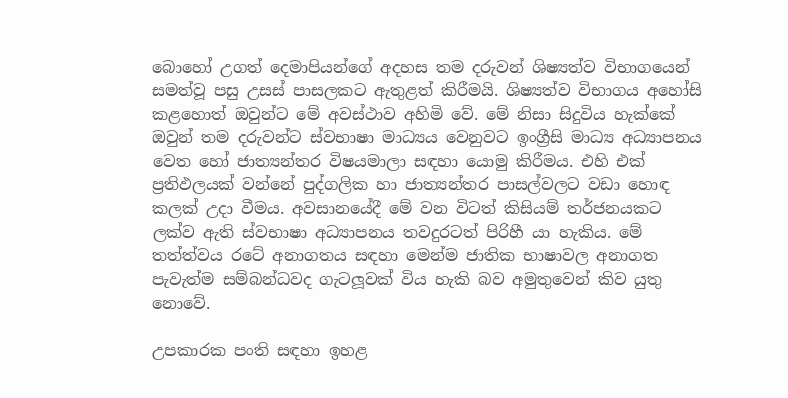බොහෝ උගත් දෙමාපියන්ගේ අදහස තම දරුවන් ශිෂ්‍යත්ව විභාගයෙන් සමත්වූ පසු උසස් පාසලකට ඇතුළත් කිරීමයි. ශිෂ්‍යත්ව විභාගය අහෝසි කළහොත් ඔවුන්ට මේ අවස්ථාව අහිමි වේ. මේ නිසා සිදුවිය හැක්කේ ඔවුන් තම දරුවන්ට ස්වභාෂා මාධ්‍යය වෙනුවට ඉංග්‍රීසි මාධ්‍ය අධ්‍යාපනය වෙත හෝ ජාත්‍යන්තර විෂයමාලා සඳහා යොමු කිරීමය. එහි එක් ප්‍රතිඵලයක් වන්නේ පුද්ගලික හා ජාත්‍යන්තර පාසල්වලට වඩා හොඳ කලක් උදා වීමය. අවසානයේදී මේ වන විටත් කිසියම් තර්ජනයකට ලක්ව ඇති ස්වභාෂා අධ්‍යාපනය තවදුරටත් පිරිහී යා හැකිය. මේ තත්ත්වය රටේ අනාගතය සඳහා මෙන්ම ජාතික භාෂාවල අනාගත පැවැත්ම සම්බන්ධවද ගැටලූවක් විය හැකි බව අමුතුවෙන් කිව යුතු නොවේ.

උපකාරක පංති සඳහා ඉහළ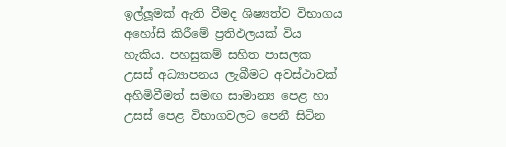ඉල්ලූමක් ඇති වීමද ශිෂ්‍යත්ව විභාගය අහෝසි කිරීමේ ප්‍රතිඵලයක් විය හැකිය. පහසුකම් සහිත පාසලක උසස් අධ්‍යාපනය ලැබීමට අවස්ථාවක් අහිමිවීමත් සමඟ සාමාන්‍ය පෙළ හා උසස් පෙළ විභාගවලට පෙනී සිටින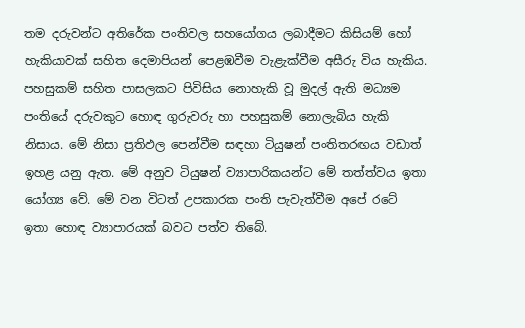තම දරුවන්ට අතිරේක පංතිවල සහයෝගය ලබාදීමට කිසියම් හෝ හැකියාවක් සහිත දෙමාපියන් පෙළඹවීම වැළැක්වීම අසීරු විය හැකිය. පහසුකම් සහිත පාසලකට පිවිසිය නොහැකි වූ මුදල් ඇති මධ්‍යම පංතියේ දරුවකුට හොඳ ගුරුවරු හා පහසුකම් නොලැබිය හැකි නිසාය. මේ නිසා ප්‍රතිඵල පෙන්වීම සඳහා ටියුෂන් පංතිතරඟය වඩාත් ඉහළ යනු ඇත. මේ අනුව ටියුෂන් ව්‍යාපාරිකයන්ට මේ තත්ත්වය ඉතා යෝග්‍ය වේ. මේ වන විටත් උපකාරක පංති පැවැත්වීම අපේ රටේ ඉතා හොඳ ව්‍යාපාරයක් බවට පත්ව තිබේ.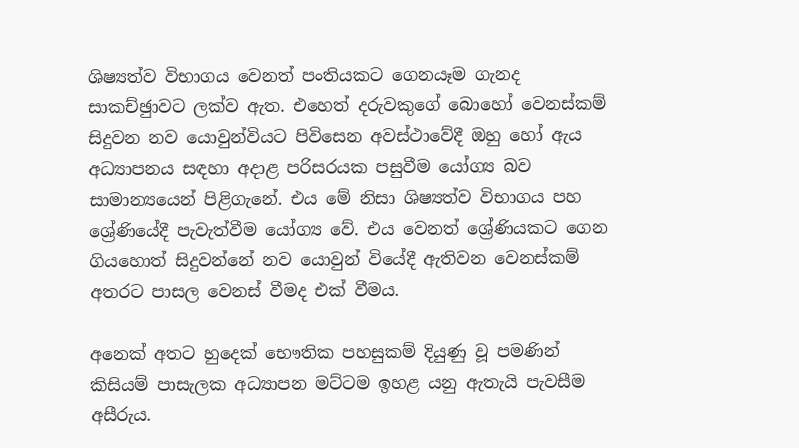ශිෂ්‍යත්ව විභාගය වෙනත් පංතියකට ගෙනයෑම ගැනද සාකච්ඡුාවට ලක්ව ඇත. එහෙත් දරුවකුගේ බොහෝ වෙනස්කම් සිදුවන නව යොවුන්වියට පිවිසෙන අවස්ථාවේදී ඔහු හෝ ඇය අධ්‍යාපනය සඳහා අදාළ පරිසරයක පසුවීම යෝග්‍ය බව සාමාන්‍යයෙන් පිළිගැනේ. එය මේ නිසා ශිෂ්‍යත්ව විභාගය පහ ශ්‍රේණියේදී පැවැත්වීම යෝග්‍ය වේ. එය වෙනත් ශ්‍රේණියකට ගෙන ගියහොත් සිදුවන්නේ නව යොවුන් වියේදී ඇතිවන වෙනස්කම් අතරට පාසල වෙනස් වීමද එක් වීමය.

අනෙක් අතට හුදෙක් භෞතික පහසුකම් දියුණු වූ පමණින් කිසියම් පාසැලක අධ්‍යාපන මට්ටම ඉහළ යනු ඇතැයි පැවසීම අසීරුය.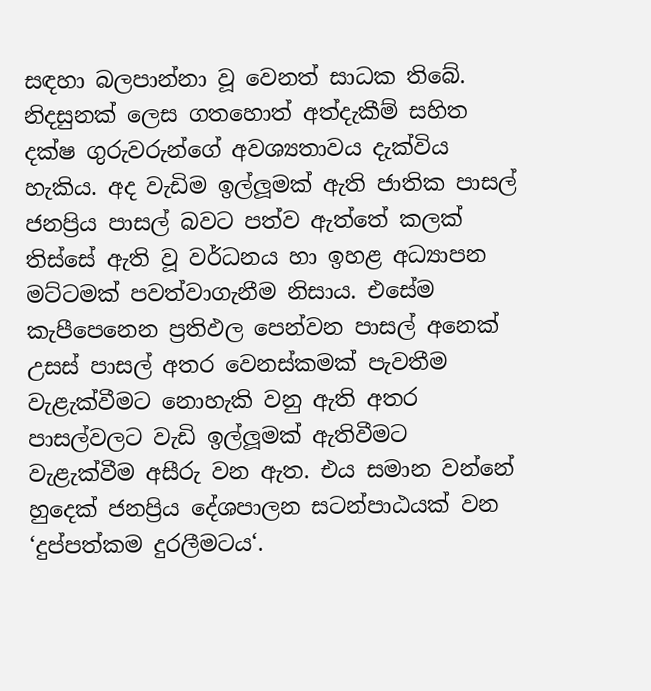සඳහා බලපාන්නා වූ වෙනත් සාධක තිබේ. නිදසුනක් ලෙස ගතහොත් අත්දැකීම් සහිත දක්ෂ ගුරුවරුන්ගේ අවශ්‍යතාවය දැක්විය හැකිය. අද වැඩිම ඉල්ලූමක් ඇති ජාතික පාසල් ජනප්‍රිය පාසල් බවට පත්ව ඇත්තේ කලක් තිස්සේ ඇති වූ වර්ධනය හා ඉහළ අධ්‍යාපන මට්ටමක් පවත්වාගැනීම නිසාය. එසේම කැපීපෙනෙන ප්‍රතිඵල පෙන්වන පාසල් අනෙක් උසස් පාසල් අතර වෙනස්කමක් පැවතීම වැළැක්වීමට නොහැකි වනු ඇති අතර පාසල්වලට වැඩි ඉල්ලූමක් ඇතිවීමට වැළැක්වීම අසීරු වන ඇත. එය සමාන වන්නේ හුදෙක් ජනප්‍රිය දේශපාලන සටන්පාඨයක් වන ‘දුප්පත්කම දුරලීමටය‘.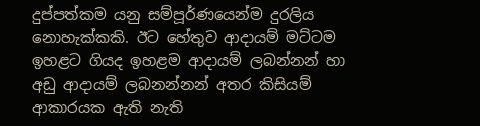දුප්පත්කම යනු සම්පූර්ණයෙන්ම දුරලිය නොහැක්කකි. ඊට හේතුව ආදායම් මට්ටම ඉහළට ගියද ඉහළම ආදායම් ලබන්නන් හා අඩු ආදායම් ලබනන්නන් අතර කිසියම් ආකාරයක ඇති නැති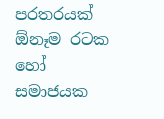පරතරයක් ඕනෑම රටක හෝ සමාජයක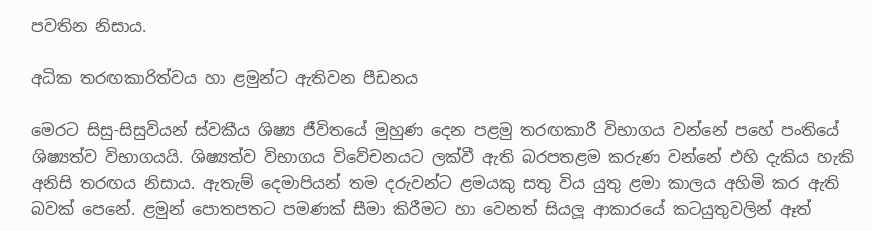පවතින නිසාය.

අධික තරඟකාරිත්වය හා ළමුන්ට ඇතිවන පීඩනය

මෙරට සිසු-සිසුවියන් ස්වකීය ශිෂ්‍ය ජීවිතයේ මුහුණ දෙන පළමු තරඟකාරී විභාගය වන්නේ පහේ පංතියේ ශිෂ්‍යත්ව විභාගයයි. ශිෂ්‍යත්ව විභාගය විවේචනයට ලක්වී ඇති බරපතළම කරුණ වන්නේ එහි දැකිය හැකි අනිසි තරඟය නිසාය. ඇතැම් දෙමාපියන් තම දරුවන්ට ළමයකු සතු විය යුතු ළමා කාලය අහිමි කර ඇති බවක් පෙනේ. ළමුන් පොතපතට පමණක් සීමා කිරීමට හා වෙනත් සියලූ ආකාරයේ කටයුතුවලින් ඈත්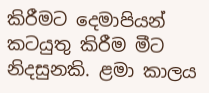කිරීමට දෙමාපියන් කටයුතු කිරීම මීට නිදසුනකි. ළමා කාලය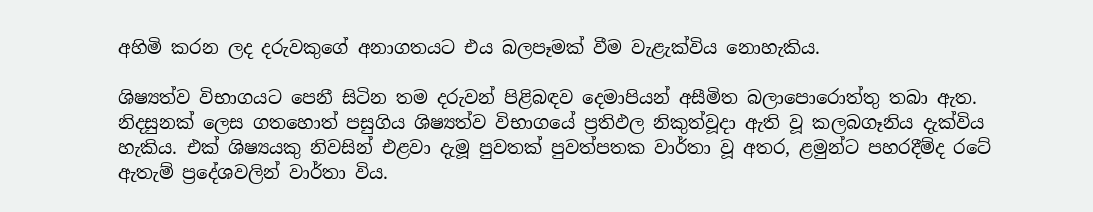අහිමි කරන ලද දරුවකුගේ අනාගතයට එය බලපෑමක් වීම වැළැක්විය නොහැකිය.

ශිෂ්‍යත්ව විභාගයට පෙනී සිටින තම දරුවන් පිළිබඳව දෙමාපියන් අසීමිත බලාපොරොත්තු තබා ඇත. නිදසුනක් ලෙස ගතහොත් පසුගිය ශිෂ්‍යත්ව විභාගයේ ප්‍රතිඵල නිකුත්වූදා ඇති වූ කලබගෑනිය දැක්විය හැකිය. එක් ශිෂ්‍යයකු නිවසින් එළවා දැමූ පුවතක් පුවත්පතක වාර්තා වූ අතර, ළමුන්ට පහරදීම්ද රටේ ඇතැම් ප්‍රදේශවලින් වාර්තා විය.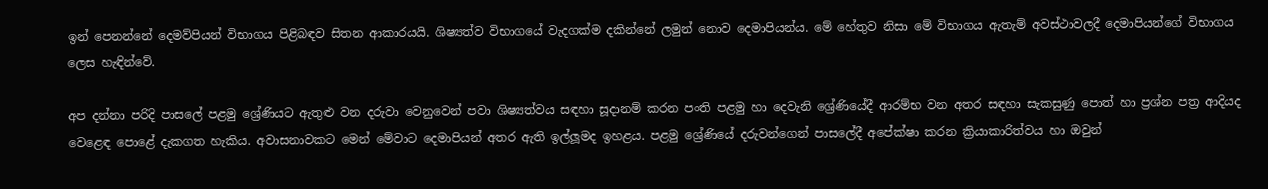ඉන් පෙනන්නේ දෙමව්පියන් විභාගය පිළිබඳව සිතන ආකාරයයි. ශිෂ්‍යත්ව විභාගයේ වැදගක්ම දකින්නේ ලමුන් නොව දෙමාපියන්ය. මේ හේතුව නිසා මේ විභාගය ඇතැම් අවස්ථාවලදී දෙමාපියන්ගේ විභාගය ලෙස හැඳින්වේ.

අප දන්නා පරිදි පාසලේ පළමු ශ්‍රේණියට ඇතුළු වන දරුවා වෙනුවෙන් පවා ශිෂ්‍යත්වය සඳහා සූදානම් කරන පංති පළමු හා දෙවැනි ශ්‍රේණියේදී ආරම්භ වන අතර සඳහා සැකසුණු පොත් හා ප්‍රශ්න පත්‍ර ආදියද වෙළෙඳ පොළේ දැකගත හැකිය. අවාසනාවකට මෙන් මේවාට දෙමාපියන් අතර ඇති ඉල්ලූමද ඉහළය. පළමු ශ්‍රේණියේ දරුවන්ගෙන් පාසලේදී අපේක්ෂා කරන ක්‍රියාකාරිත්වය හා ඔවුන්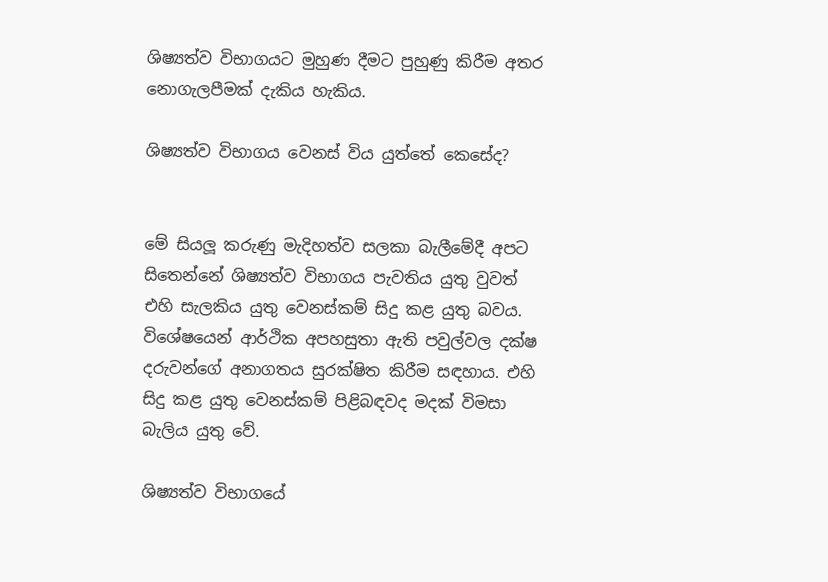ශිෂ්‍යත්ව විභාගයට මුහුණ දීමට පුහුණු කිරීම අතර නොගැලපීමක් දැකිය හැකිය.

ශිෂ්‍යත්ව විභාගය වෙනස් විය යුත්තේ කෙසේද?


මේ සියලූ කරුණු මැදිහත්ව සලකා බැලීමේදී අපට සිතෙන්නේ ශිෂ්‍යත්ව විභාගය පැවතිය යුතු වුවත් එහි සැලකිය යුතු වෙනස්කම් සිදු කළ යුතු බවය. විශේෂයෙන් ආර්ථික අපහසුතා ඇති පවුල්වල දක්ෂ දරුවන්ගේ අනාගතය සුරක්ෂිත කිරීම සඳහාය. එහි සිදු කළ යුතු වෙනස්කම් පිළිබඳවද මදක් විමසා බැලිය යුතු වේ.

ශිෂ්‍යත්ව විභාගයේ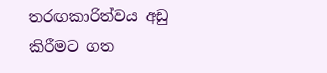තරඟකාරිත්වය අඩු කිරීමට ගත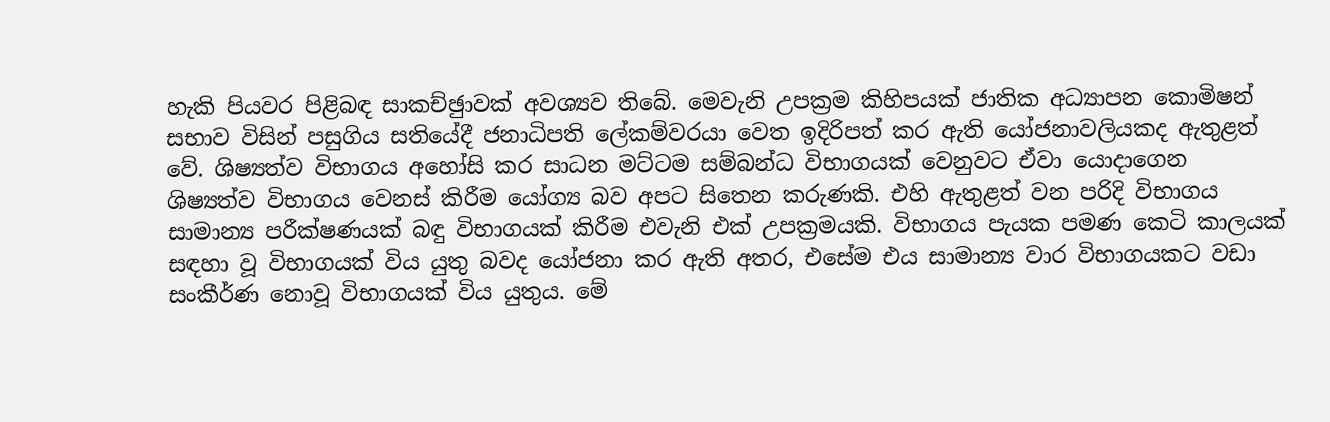හැකි පියවර පිළිබඳ සාකච්ඡුාවක් අවශ්‍යව තිබේ. මෙවැනි උපක්‍රම කිහිපයක් ජාතික අධ්‍යාපන කොමිෂන් සභාව විසින් පසුගිය සතියේදී ජනාධිපති ලේකම්වරයා වෙත ඉදිරිපත් කර ඇති යෝජනාවලියකද ඇතුළත් වේ. ශිෂ්‍යත්ව විභාගය අහෝසි කර සාධන මට්ටම සම්බන්ධ විභාගයක් වෙනුවට ඒවා යොදාගෙන ශිෂ්‍යත්ව විභාගය වෙනස් කිරීම යෝග්‍ය බව අපට සිතෙන කරුණකි. එහි ඇතුළත් වන පරිදි විභාගය සාමාන්‍ය පරීක්ෂණයක් බඳු විභාගයක් කිරීම එවැනි එක් උපක්‍රමයකි. විභාගය පැයක පමණ කෙටි කාලයක් සඳහා වූ විභාගයක් විය යුතු බවද යෝජනා කර ඇති අතර, එසේම එය සාමාන්‍ය වාර විභාගයකට වඩා සංකීර්ණ නොවූ විභාගයක් විය යුතුය. මේ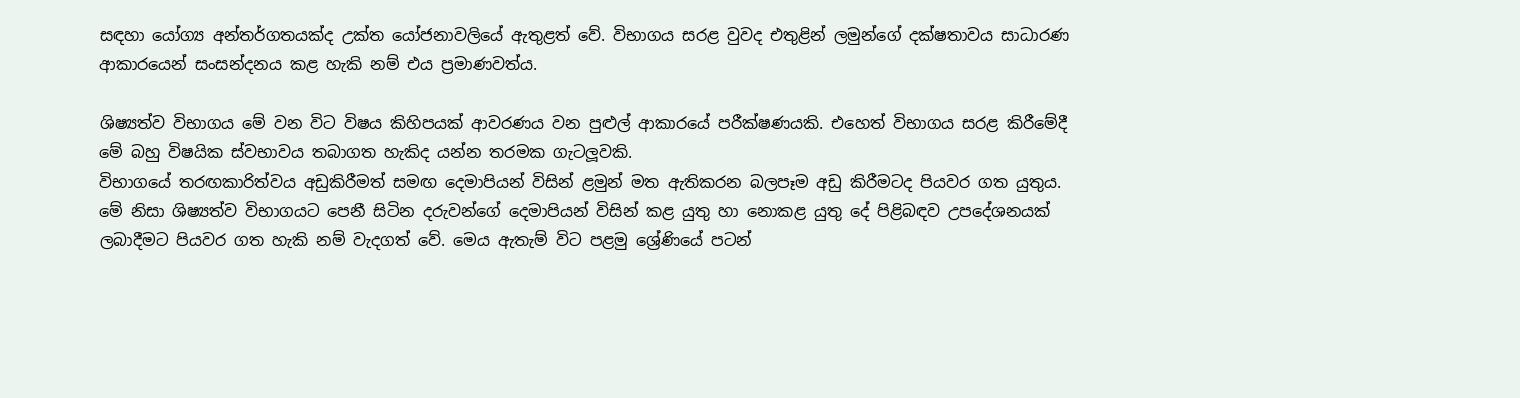සඳහා යෝග්‍ය අන්තර්ගතයක්ද උක්ත යෝජනාවලියේ ඇතුළත් වේ. විභාගය සරළ වුවද එතුළින් ලමුන්ගේ දක්ෂතාවය සාධාරණ ආකාරයෙන් සංසන්දනය කළ හැකි නම් එය ප්‍රමාණවත්ය.

ශිෂ්‍යත්ව විභාගය මේ වන විට විෂය කිහිපයක් ආවරණය වන පුළුල් ආකාරයේ පරීක්ෂණයකි. එහෙත් විභාගය සරළ කිරීමේදී මේ බහු විෂයික ස්වභාවය තබාගත හැකිද යන්න තරමක ගැටලූවකි.
විභාගයේ තරඟකාරිත්වය අඩුකිරීමත් සමඟ දෙමාපියන් විසින් ළමුන් මත ඇතිකරන බලපෑම අඩු කිරීමටද පියවර ගත යුතුය. මේ නිසා ශිෂ්‍යත්ව විභාගයට පෙනී සිටින දරුවන්ගේ දෙමාපියන් විසින් කළ යුතු හා නොකළ යුතු දේ පිළිබඳව උපදේශනයක් ලබාදීමට පියවර ගත හැකි නම් වැදගත් වේ. මෙය ඇතැම් විට පළමු ශ්‍රේණියේ පටන්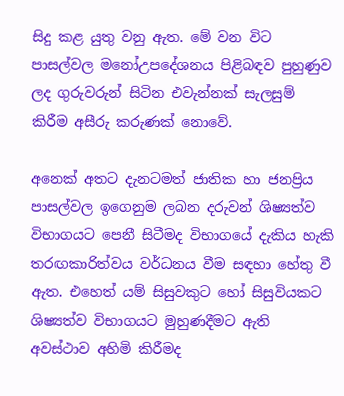සිදු කළ යුතු වනු ඇත. මේ වන විට පාසල්වල මනෝඋපදේශනය පිළිබඳව පුහුණුව ලද ගුරුවරුන් සිටින එවැන්නක් සැලසුම් කිරීම අසීරු කරුණක් නොවේ.

අනෙක් අතට දැනටමත් ජාතික හා ජනප්‍රිය පාසල්වල ඉගෙනුම ලබන දරුවන් ශිෂ්‍යත්ව විභාගයට පෙනී සිටීමද විභාගයේ දැකිය හැකි තරඟකාරිත්වය වර්ධනය වීම සඳහා හේතු වී ඇත. එහෙත් යම් සිසුවකුට හෝ සිසුවියකට ශිෂ්‍යත්ව විභාගයට මුහුණදීමට ඇති අවස්ථාව අහිමි කිරීමද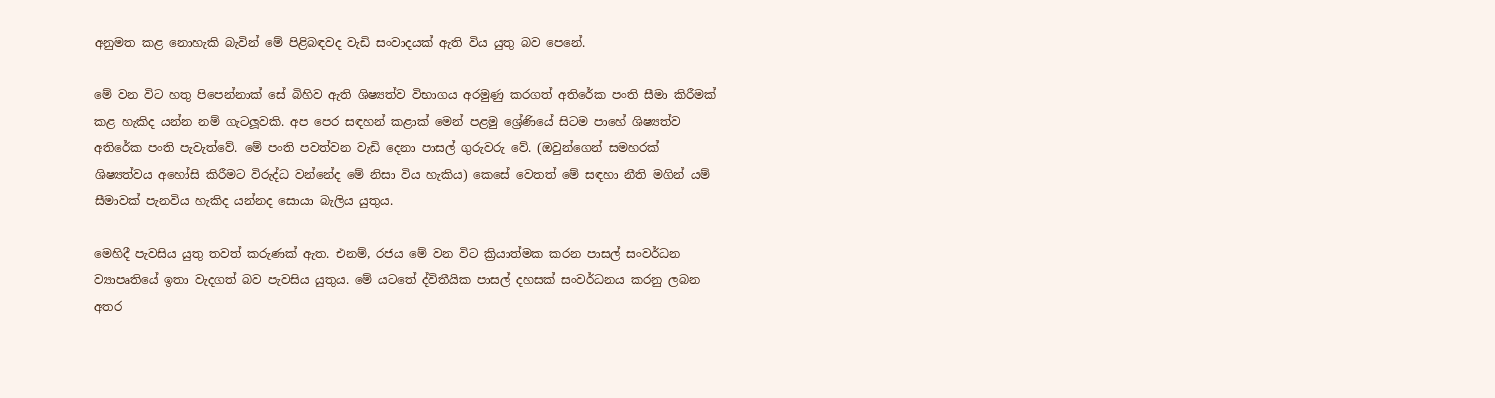අනුමත කළ නොහැකි බැවින් මේ පිළිබඳවද වැඩි සංවාදයක් ඇති විය යුතු බව පෙනේ.

මේ වන විට හතු පිපෙන්නාක් සේ බිහිව ඇති ශිෂ්‍යත්ව විභාගය අරමුණු කරගත් අතිරේක පංති සීමා කිරීමක් කළ හැකිද යන්න නම් ගැටලූවකි. අප පෙර සඳහන් කළාක් මෙන් පළමු ශ්‍රේණියේ සිටම පාහේ ශිෂ්‍යත්ව අතිරේක පංති පැවැත්වේ. මේ පංති පවත්වන වැඩි දෙනා පාසල් ගුරුවරු වේ. (ඔවුන්ගෙන් සමහරක් ශිෂ්‍යත්වය අහෝසි කිරීමට විරුද්ධ වන්නේද මේ නිසා විය හැකිය) කෙසේ වෙතත් මේ සඳහා නීති මගින් යම් සීමාවක් පැනවිය හැකිද යන්නද සොයා බැලිය යුතුය.

මෙහිදී පැවසිය යුතු තවත් කරුණක් ඇත. එනම්, රජය මේ වන විට ක්‍රියාත්මක කරන පාසල් සංවර්ධන ව්‍යාපෘතියේ ඉතා වැදගත් බව පැවසිය යුතුය. මේ යටතේ ද්විතීයික පාසල් දහසක් සංවර්ධනය කරනු ලබන අතර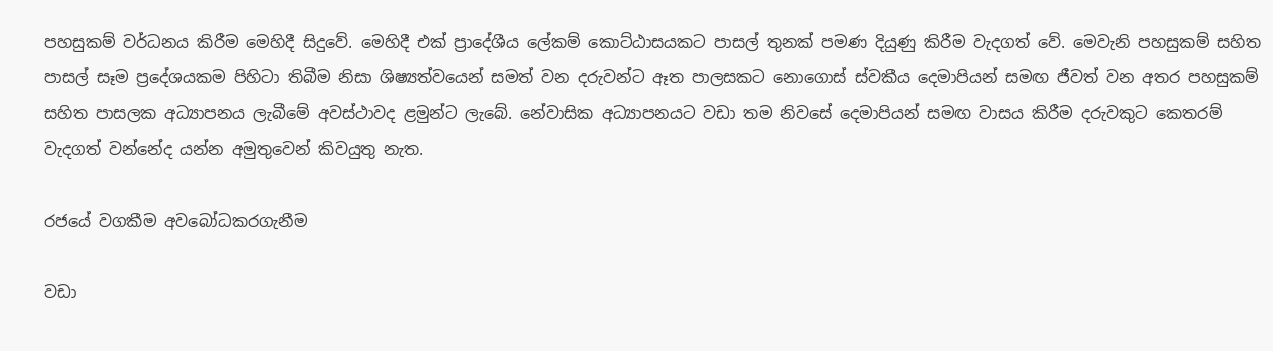පහසුකම් වර්ධනය කිරීම මෙහිදී සිදුවේ. මෙහිදී එක් ප්‍රාදේශීය ලේකම් කොට්ඨාසයකට පාසල් තුනක් පමණ දියුණු කිරීම වැදගත් වේ. මෙවැනි පහසුකම් සහිත පාසල් සෑම ප්‍රදේශයකම පිහිටා තිබීම නිසා ශිෂ්‍යත්වයෙන් සමත් වන දරුවන්ට ඈත පාලසකට නොගොස් ස්වකීය දෙමාපියන් සමඟ ජීවත් වන අතර පහසුකම් සහිත පාසලක අධ්‍යාපනය ලැබීමේ අවස්ථාවද ළමුන්ට ලැබේ. නේවාසික අධ්‍යාපනයට වඩා තම නිවසේ දෙමාපියන් සමඟ වාසය කිරීම දරුවකුට කෙතරම් වැදගත් වන්නේද යන්න අමුතුවෙන් කිවයුතු නැත.

රජයේ වගකීම අවබෝධකරගැනීම

වඩා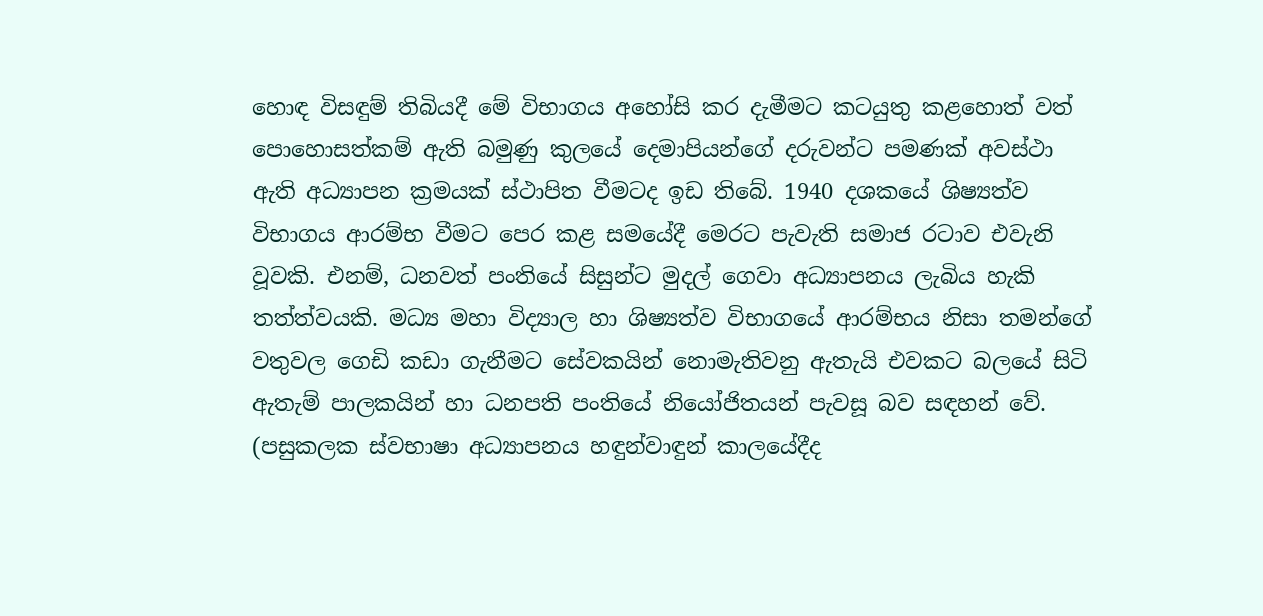හොඳ විසඳුම් තිබියදී මේ විභාගය අහෝසි කර දැමීමට කටයුතු කළහොත් වත් පොහොසත්කම් ඇති බමුණු කුලයේ දෙමාපියන්ගේ දරුවන්ට පමණක් අවස්ථා ඇති අධ්‍යාපන ක්‍රමයක් ස්ථාපිත වීමටද ඉඩ තිබේ. 1940 දශකයේ ශිෂ්‍යත්ව විභාගය ආරම්භ වීමට පෙර කළ සමයේදී මෙරට පැවැති සමාජ රටාව එවැනි වූවකි. එනම්, ධනවත් පංතියේ සිසුන්ට මුදල් ගෙවා අධ්‍යාපනය ලැබිය හැකි තත්ත්වයකි. මධ්‍ය මහා විද්‍යාල හා ශිෂ්‍යත්ව විභාගයේ ආරම්භය නිසා තමන්ගේ වතුවල ගෙඩි කඩා ගැනීමට සේවකයින් නොමැතිවනු ඇතැයි එවකට බලයේ සිටි ඇතැම් පාලකයින් හා ධනපති පංතියේ නියෝජිතයන් පැවසූ බව සඳහන් වේ. (පසුකලක ස්වභාෂා අධ්‍යාපනය හඳුන්වාඳුන් කාලයේදීද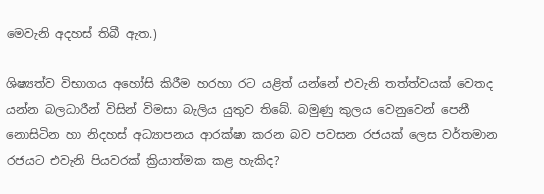මෙවැනි අදහස් තිබී ඇත.)

ශිෂ්‍යත්ව විභාගය අහෝසි කිරීම හරහා රට යළිත් යන්නේ එවැනි තත්ත්වයක් වෙතද යන්න බලධාරීන් විසින් විමසා බැලිය යුතුව තිබේ. බමුණු කුලය වෙනුවෙන් පෙනී නොසිටින හා නිදහස් අධ්‍යාපනය ආරක්ෂා කරන බව පවසන රජයක් ලෙස වර්තමාන රජයට එවැනි පියවරක් ක්‍රියාත්මක කළ හැකිද?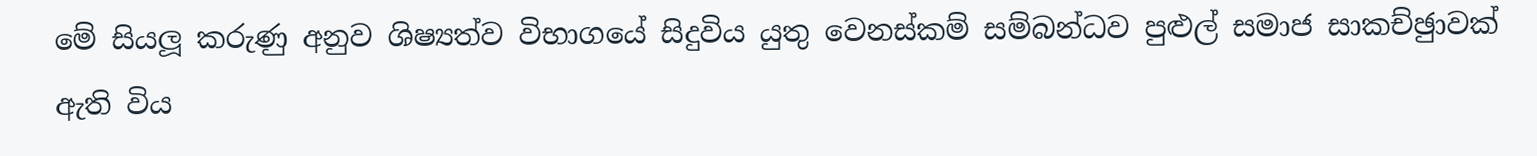මේ සියලූ කරුණු අනුව ශිෂ්‍යත්ව විභාගයේ සිදුවිය යුතු වෙනස්කම් සම්බන්ධව පුළුල් සමාජ සාකච්ඡුාවක් ඇති විය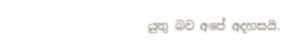යුතු බව අපේ අදහසයි.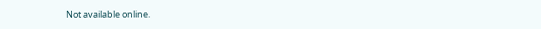Not available online.